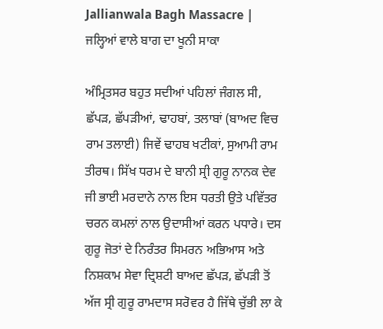Jallianwala Bagh Massacre | ਜਲ੍ਹਿਆਂ ਵਾਲੇ ਬਾਗ ਦਾ ਖੂਨੀ ਸਾਕਾ

ਅੰਮ੍ਰਿਤਸਰ ਬਹੁਤ ਸਦੀਆਂ ਪਹਿਲਾਂ ਜੰਗਲ ਸੀ, ਛੱਪੜ, ਛੱਪੜੀਆਂ, ਢਾਹਬਾਂ, ਤਲਾਬਾਂ (ਬਾਅਦ ਵਿਚ ਰਾਮ ਤਲਾਈ) ਜਿਵੇਂ ਢਾਹਬ ਖਟੀਕਾਂ, ਸੁਆਮੀ ਰਾਮ ਤੀਰਥ। ਸਿੱਖ ਧਰਮ ਦੇ ਬਾਨੀ ਸ੍ਰੀ ਗੁਰੂ ਨਾਨਕ ਦੇਵ ਜੀ ਭਾਈ ਮਰਦਾਨੇ ਨਾਲ ਇਸ ਧਰਤੀ ਉਤੇ ਪਵਿੱਤਰ ਚਰਨ ਕਮਲਾਂ ਨਾਲ ਉਦਾਸੀਆਂ ਕਰਨ ਪਧਾਰੇ। ਦਸ ਗੁਰੂ ਜੋਤਾਂ ਦੇ ਨਿਰੰਤਰ ਸਿਮਰਨ ਅਭਿਆਸ ਅਤੇ ਨਿਸ਼ਕਾਮ ਸੇਵਾ ਦ੍ਰਿਸ਼ਟੀ ਬਾਅਦ ਛੱਪੜ, ਛੱਪੜੀ ਤੋਂ ਅੱਜ ਸ੍ਰੀ ਗੁਰੂ ਰਾਮਦਾਸ ਸਰੋਵਰ ਹੈ ਜਿੱਥੇ ਚੁੱਭੀ ਲਾ ਕੇ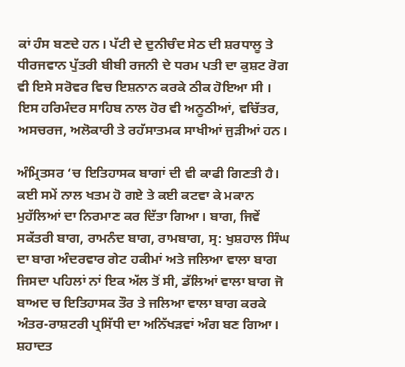ਕਾਂ ਹੰਸ ਬਣਦੇ ਹਨ। ਪੱਟੀ ਦੇ ਦੁਨੀਚੰਦ ਸੇਠ ਦੀ ਸ਼ਰਧਾਲੂ ਤੇ ਧੀਰਜਵਾਨ ਪੁੱਤਰੀ ਬੀਬੀ ਰਜਨੀ ਦੇ ਧਰਮ ਪਤੀ ਦਾ ਕੁਸ਼ਟ ਰੋਗ ਵੀ ਇਸੇ ਸਰੋਵਰ ਵਿਚ ਇਸ਼ਨਾਨ ਕਰਕੇ ਠੀਕ ਹੋਇਆ ਸੀ । ਇਸ ਹਰਿਮੰਦਰ ਸਾਹਿਬ ਨਾਲ ਹੋਰ ਵੀ ਅਨੂਠੀਆਂ, ਵਚਿੱਤਰ, ਅਸਚਰਜ, ਅਲੋਕਾਰੀ ਤੇ ਰਹੱਸਾਤਮਕ ਸਾਖੀਆਂ ਜੁੜੀਆਂ ਹਨ।

ਅੰਮ੍ਰਿਤਸਰ ‘ਚ ਇਤਿਹਾਸਕ ਬਾਗਾਂ ਦੀ ਵੀ ਕਾਫੀ ਗਿਣਤੀ ਹੈ। ਕਈ ਸਮੇਂ ਨਾਲ ਖਤਮ ਹੋ ਗਏ ਤੇ ਕਈ ਕਟਵਾ ਕੇ ਮਕਾਨ ਮੁਹੱਲਿਆਂ ਦਾ ਨਿਰਮਾਣ ਕਰ ਦਿੱਤਾ ਗਿਆ। ਬਾਗ, ਜਿਵੇਂ ਸਕੱਤਰੀ ਬਾਗ, ਰਾਮਨੰਦ ਬਾਗ, ਰਾਮਬਾਗ, ਸ੍ਰ: ਖੁਸ਼ਹਾਲ ਸਿੰਘ ਦਾ ਬਾਗ ਅੰਦਰਵਾਰ ਗੇਟ ਹਕੀਮਾਂ ਅਤੇ ਜਲਿਆ ਵਾਲਾ ਬਾਗ ਜਿਸਦਾ ਪਹਿਲਾਂ ਨਾਂ ਇਕ ਅੱਲ ਤੋਂ ਸੀ, ਡੱਲਿਆਂ ਵਾਲਾ ਬਾਗ ਜੋ ਬਾਅਦ ਚ ਇਤਿਹਾਸਕ ਤੌਰ ਤੇ ਜਲਿਆ ਵਾਲਾ ਬਾਗ ਕਰਕੇ ਅੰਤਰ-ਰਾਸ਼ਟਰੀ ਪ੍ਰਸਿੱਧੀ ਦਾ ਅਨਿੱਖੜਵਾਂ ਅੰਗ ਬਣ ਗਿਆ। ਸ਼ਹਾਦਤ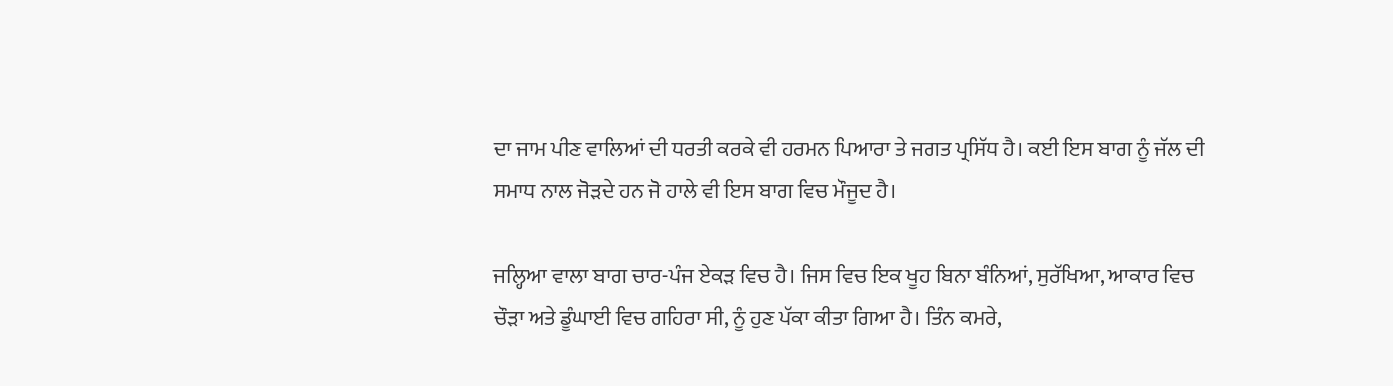ਦਾ ਜਾਮ ਪੀਣ ਵਾਲਿਆਂ ਦੀ ਧਰਤੀ ਕਰਕੇ ਵੀ ਹਰਮਨ ਪਿਆਰਾ ਤੇ ਜਗਤ ਪ੍ਰਸਿੱਧ ਹੈ। ਕਈ ਇਸ ਬਾਗ ਨੂੰ ਜੱਲ ਦੀ ਸਮਾਧ ਨਾਲ ਜੋੜਦੇ ਹਨ ਜੋ ਹਾਲੇ ਵੀ ਇਸ ਬਾਗ ਵਿਚ ਮੌਜੂਦ ਹੈ।

ਜਲ੍ਹਿਆ ਵਾਲਾ ਬਾਗ ਚਾਰ-ਪੰਜ ਏਕੜ ਵਿਚ ਹੈ। ਜਿਸ ਵਿਚ ਇਕ ਖੂਹ ਬਿਨਾ ਬੰਨਿਆਂ, ਸੁਰੱਖਿਆ, ਆਕਾਰ ਵਿਚ ਚੌੜਾ ਅਤੇ ਡੂੰਘਾਈ ਵਿਚ ਗਹਿਰਾ ਸੀ, ਨੂੰ ਹੁਣ ਪੱਕਾ ਕੀਤਾ ਗਿਆ ਹੈ। ਤਿੰਨ ਕਮਰੇ,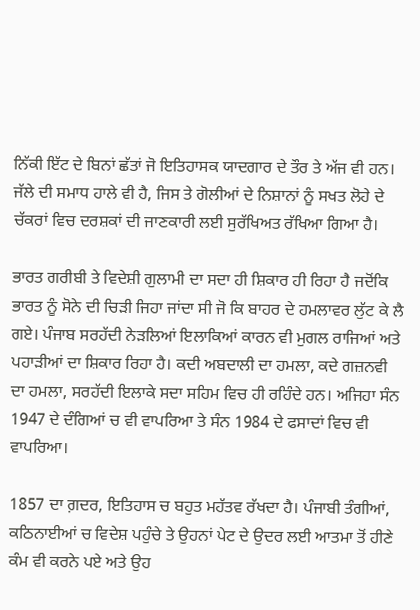ਨਿੱਕੀ ਇੱਟ ਦੇ ਬਿਨਾਂ ਛੱਤਾਂ ਜੋ ਇਤਿਹਾਸਕ ਯਾਦਗਾਰ ਦੇ ਤੌਰ ਤੇ ਅੱਜ ਵੀ ਹਨ। ਜੱਲੇ ਦੀ ਸਮਾਧ ਹਾਲੇ ਵੀ ਹੈ, ਜਿਸ ਤੇ ਗੋਲੀਆਂ ਦੇ ਨਿਸ਼ਾਨਾਂ ਨੂੰ ਸਖਤ ਲੋਹੇ ਦੇ ਚੱਕਰਾਂ ਵਿਚ ਦਰਸ਼ਕਾਂ ਦੀ ਜਾਣਕਾਰੀ ਲਈ ਸੁਰੱਖਿਅਤ ਰੱਖਿਆ ਗਿਆ ਹੈ।

ਭਾਰਤ ਗਰੀਬੀ ਤੇ ਵਿਦੇਸ਼ੀ ਗੁਲਾਮੀ ਦਾ ਸਦਾ ਹੀ ਸ਼ਿਕਾਰ ਹੀ ਰਿਹਾ ਹੈ ਜਦੋਂਕਿ ਭਾਰਤ ਨੂੰ ਸੋਨੇ ਦੀ ਚਿੜੀ ਜਿਹਾ ਜਾਂਦਾ ਸੀ ਜੋ ਕਿ ਬਾਹਰ ਦੇ ਹਮਲਾਵਰ ਲੁੱਟ ਕੇ ਲੈ ਗਏ। ਪੰਜਾਬ ਸਰਹੱਦੀ ਨੇੜਲਿਆਂ ਇਲਾਕਿਆਂ ਕਾਰਨ ਵੀ ਮੁਗਲ ਰਾਜਿਆਂ ਅਤੇ ਪਹਾੜੀਆਂ ਦਾ ਸ਼ਿਕਾਰ ਰਿਹਾ ਹੈ। ਕਦੀ ਅਬਦਾਲੀ ਦਾ ਹਮਲਾ, ਕਦੇ ਗਜ਼ਨਵੀ ਦਾ ਹਮਲਾ, ਸਰਹੱਦੀ ਇਲਾਕੇ ਸਦਾ ਸਹਿਮ ਵਿਚ ਹੀ ਰਹਿੰਦੇ ਹਨ। ਅਜਿਹਾ ਸੰਨ 1947 ਦੇ ਦੰਗਿਆਂ ਚ ਵੀ ਵਾਪਰਿਆ ਤੇ ਸੰਨ 1984 ਦੇ ਫਸਾਦਾਂ ਵਿਚ ਵੀ ਵਾਪਰਿਆ।

1857 ਦਾ ਗ਼ਦਰ, ਇਤਿਹਾਸ ਚ ਬਹੁਤ ਮਹੱਤਵ ਰੱਖਦਾ ਹੈ। ਪੰਜਾਬੀ ਤੰਗੀਆਂ, ਕਠਿਨਾਈਆਂ ਚ ਵਿਦੇਸ਼ ਪਹੁੰਚੇ ਤੇ ਉਹਨਾਂ ਪੇਟ ਦੇ ਉਦਰ ਲਈ ਆਤਮਾ ਤੋਂ ਹੀਣੇ ਕੰਮ ਵੀ ਕਰਨੇ ਪਏ ਅਤੇ ਉਹ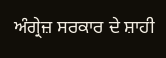ਅੰਗ੍ਰੇਜ਼ ਸਰਕਾਰ ਦੇ ਸ਼ਾਹੀ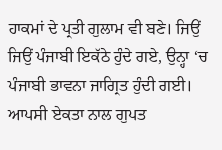ਹਾਕਮਾਂ ਦੇ ਪ੍ਰਤੀ ਗੁਲਾਮ ਵੀ ਬਣੇ। ਜਿਉਂ ਜਿਉਂ ਪੰਜਾਬੀ ਇਕੱਠੇ ਹੁੰਦੇ ਗਏ, ਉਨ੍ਹਾ ‘ਚ ਪੰਜਾਬੀ ਭਾਵਨਾ ਜਾਗ੍ਰਿਤ ਹੁੰਦੀ ਗਈ। ਆਪਸੀ ਏਕਤਾ ਨਾਲ ਗੁਪਤ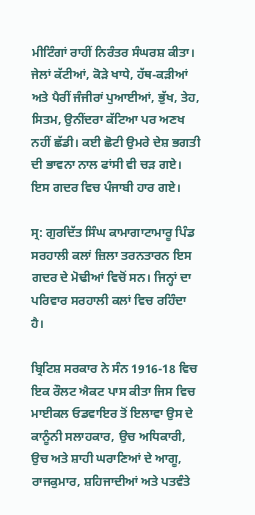ਮੀਟਿੰਗਾਂ ਰਾਹੀਂ ਨਿਰੰਤਰ ਸੰਘਰਸ਼ ਕੀਤਾ। ਜੇਲਾਂ ਕੱਟੀਆਂ, ਕੋੜੇ ਖਾਧੇ, ਹੱਥ-ਕੜੀਆਂ ਅਤੇ ਪੈਰੀਂ ਜੰਜੀਰਾਂ ਪੁਆਈਆਂ, ਭੁੱਖ, ਤੇਹ, ਸਿਤਮ, ਉਨੀਂਦਰਾ ਕੱਟਿਆ ਪਰ ਅਣਖ ਨਹੀਂ ਛੱਡੀ। ਕਈ ਛੋਟੀ ਉਮਰੇ ਦੇਸ਼ ਭਗਤੀ ਦੀ ਭਾਵਨਾ ਨਾਲ ਫਾਂਸੀ ਵੀ ਚੜ ਗਏ। ਇਸ ਗਦਰ ਵਿਚ ਪੰਜਾਬੀ ਹਾਰ ਗਏ।

ਸ੍ਰ: ਗੁਰਦਿੱਤ ਸਿੰਘ ਕਾਮਾਗਾਟਾਮਾਰੂ ਪਿੰਡ ਸਰਹਾਲੀ ਕਲਾਂ ਜ਼ਿਲਾ ਤਰਨਤਾਰਨ ਇਸ ਗਦਰ ਦੇ ਮੋਢੀਆਂ ਵਿਚੋਂ ਸਨ। ਜਿਨ੍ਹਾਂ ਦਾ ਪਰਿਵਾਰ ਸਰਹਾਲੀ ਕਲਾਂ ਵਿਚ ਰਹਿੰਦਾ ਹੈ।

ਬ੍ਰਿਟਿਸ਼ ਸਰਕਾਰ ਨੇ ਸੰਨ 1916-18 ਵਿਚ ਇਕ ਰੌਲਟ ਐਕਟ ਪਾਸ ਕੀਤਾ ਜਿਸ ਵਿਚ ਮਾਈਕਲ ਓਡਵਾਇਰ ਤੋਂ ਇਲਾਵਾ ਉਸ ਦੇ ਕਾਨੂੰਨੀ ਸਲਾਹਕਾਰ, ਉਚ ਅਧਿਕਾਰੀ, ਉਚ ਅਤੇ ਸ਼ਾਹੀ ਘਰਾਣਿਆਂ ਦੇ ਆਗੂ, ਰਾਜਕੁਮਾਰ, ਸ਼ਹਿਜਾਦੀਆਂ ਅਤੇ ਪਤਵੰਤੇ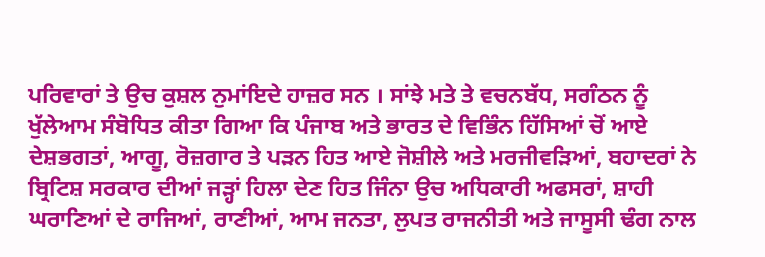ਪਰਿਵਾਰਾਂ ਤੇ ਉਚ ਕੁਸ਼ਲ ਨੁਮਾਂਇਦੇ ਹਾਜ਼ਰ ਸਨ । ਸਾਂਝੇ ਮਤੇ ਤੇ ਵਚਨਬੱਧ, ਸਗੰਠਨ ਨੂੰ ਖੁੱਲੇਆਮ ਸੰਬੋਧਿਤ ਕੀਤਾ ਗਿਆ ਕਿ ਪੰਜਾਬ ਅਤੇ ਭਾਰਤ ਦੇ ਵਿਭਿੰਨ ਹਿੱਸਿਆਂ ਚੋਂ ਆਏ ਦੇਸ਼ਭਗਤਾਂ, ਆਗੂ, ਰੋਜ਼ਗਾਰ ਤੇ ਪੜਨ ਹਿਤ ਆਏ ਜੋਸ਼ੀਲੇ ਅਤੇ ਮਰਜੀਵੜਿਆਂ, ਬਹਾਦਰਾਂ ਨੇ ਬ੍ਰਿਟਿਸ਼ ਸਰਕਾਰ ਦੀਆਂ ਜੜ੍ਹਾਂ ਹਿਲਾ ਦੇਣ ਹਿਤ ਜਿੰਨਾ ਉਚ ਅਧਿਕਾਰੀ ਅਫਸਰਾਂ, ਸ਼ਾਹੀ ਘਰਾਣਿਆਂ ਦੇ ਰਾਜਿਆਂ, ਰਾਣੀਆਂ, ਆਮ ਜਨਤਾ, ਲੁਪਤ ਰਾਜਨੀਤੀ ਅਤੇ ਜਾਸੂਸੀ ਢੰਗ ਨਾਲ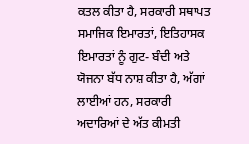ਕਤਲ ਕੀਤਾ ਹੈ, ਸਰਕਾਰੀ ਸਥਾਪਤ ਸਮਾਜਿਕ ਇਮਾਰਤਾਂ, ਇਤਿਹਾਸਕ ਇਮਾਰਤਾਂ ਨੂੰ ਗੁਟ- ਬੰਦੀ ਅਤੇ ਯੋਜਨਾ ਬੱਧ ਨਾਸ਼ ਕੀਤਾ ਹੈ, ਅੱਗਾਂ ਲਾਈਆਂ ਹਨ, ਸਰਕਾਰੀ ਅਦਾਰਿਆਂ ਦੇ ਅੱਤ ਕੀਮਤੀ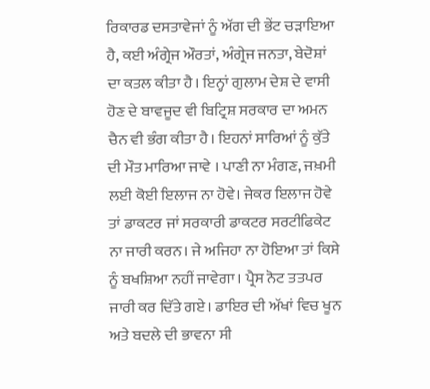ਰਿਕਾਰਡ ਦਸਤਾਵੇਜਾਂ ਨੂੰ ਅੱਗ ਦੀ ਭੇਂਟ ਚੜਾਇਆ ਹੈ, ਕਈ ਅੰਗ੍ਰੇਜ ਔਰਤਾਂ, ਅੰਗ੍ਰੇਜ ਜਨਤਾ, ਬੇਦੋਸ਼ਾਂ ਦਾ ਕਤਲ ਕੀਤਾ ਹੈ। ਇਨ੍ਹਾਂ ਗੁਲਾਮ ਦੇਸ਼ ਦੇ ਵਾਸੀ ਹੋਣ ਦੇ ਬਾਵਜੂਦ ਵੀ ਬਿਟ੍ਰਿਸ਼ ਸਰਕਾਰ ਦਾ ਅਮਨ ਚੈਨ ਵੀ ਭੰਗ ਕੀਤਾ ਹੈ। ਇਹਨਾਂ ਸਾਰਿਆਂ ਨੂੰ ਕੁੱਤੇ ਦੀ ਮੌਤ ਮਾਰਿਆ ਜਾਵੇ । ਪਾਣੀ ਨਾ ਮੰਗਣ, ਜਖ਼ਮੀ ਲਈ ਕੋਈ ਇਲਾਜ ਨਾ ਹੋਵੇ। ਜੇਕਰ ਇਲਾਜ ਹੋਵੇ ਤਾਂ ਡਾਕਟਰ ਜਾਂ ਸਰਕਾਰੀ ਡਾਕਟਰ ਸਰਟੀਫਿਕੇਟ ਨਾ ਜਾਰੀ ਕਰਨ। ਜੇ ਅਜਿਹਾ ਨਾ ਹੋਇਆ ਤਾਂ ਕਿਸੇ ਨੂੰ ਬਖਸ਼ਿਆ ਨਹੀਂ ਜਾਵੇਗਾ। ਪ੍ਰੈਸ ਨੋਟ ਤਤਪਰ ਜਾਰੀ ਕਰ ਦਿੱਤੇ ਗਏ। ਡਾਇਰ ਦੀ ਅੱਖਾਂ ਵਿਚ ਖੂਨ ਅਤੇ ਬਦਲੇ ਦੀ ਭਾਵਨਾ ਸੀ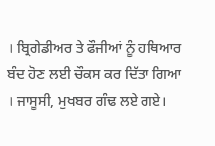। ਬ੍ਰਿਗੇਡੀਅਰ ਤੇ ਫੌਜੀਆਂ ਨੂੰ ਹਥਿਆਰ ਬੰਦ ਹੋਣ ਲਈ ਚੌਕਸ ਕਰ ਦਿੱਤਾ ਗਿਆ । ਜਾਸੂਸੀ, ਮੁਖਬਰ ਗੰਢ ਲਏ ਗਏ।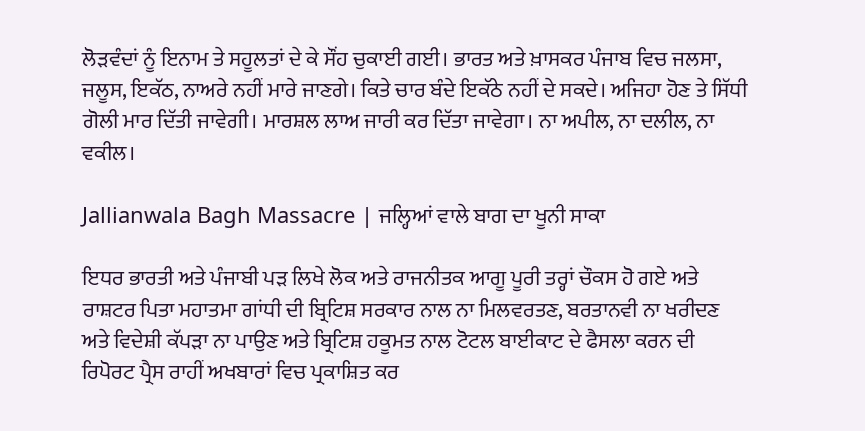ਲੋੜਵੰਦਾਂ ਨੂੰ ਇਨਾਮ ਤੇ ਸਹੂਲਤਾਂ ਦੇ ਕੇ ਸੌਂਹ ਚੁਕਾਈ ਗਈ। ਭਾਰਤ ਅਤੇ ਖ਼ਾਸਕਰ ਪੰਜਾਬ ਵਿਚ ਜਲਸਾ, ਜਲੂਸ, ਇਕੱਠ, ਨਾਅਰੇ ਨਹੀਂ ਮਾਰੇ ਜਾਣਗੇ। ਕਿਤੇ ਚਾਰ ਬੰਦੇ ਇਕੱਠੇ ਨਹੀਂ ਦੇ ਸਕਦੇ। ਅਜਿਹਾ ਹੋਣ ਤੇ ਸਿੱਧੀ ਗੋਲੀ ਮਾਰ ਦਿੱਤੀ ਜਾਵੇਗੀ। ਮਾਰਸ਼ਲ ਲਾਅ ਜਾਰੀ ਕਰ ਦਿੱਤਾ ਜਾਵੇਗਾ। ਨਾ ਅਪੀਲ, ਨਾ ਦਲੀਲ, ਨਾ ਵਕੀਲ।

Jallianwala Bagh Massacre | ਜਲ੍ਹਿਆਂ ਵਾਲੇ ਬਾਗ ਦਾ ਖੂਨੀ ਸਾਕਾ

ਇਧਰ ਭਾਰਤੀ ਅਤੇ ਪੰਜਾਬੀ ਪੜ ਲਿਖੇ ਲੋਕ ਅਤੇ ਰਾਜਨੀਤਕ ਆਗੂ ਪੂਰੀ ਤਰ੍ਹਾਂ ਚੌਕਸ ਹੋ ਗਏ ਅਤੇ ਰਾਸ਼ਟਰ ਪਿਤਾ ਮਹਾਤਮਾ ਗਾਂਧੀ ਦੀ ਬ੍ਰਿਟਿਸ਼ ਸਰਕਾਰ ਨਾਲ ਨਾ ਮਿਲਵਰਤਣ, ਬਰਤਾਨਵੀ ਨਾ ਖਰੀਦਣ ਅਤੇ ਵਿਦੇਸ਼ੀ ਕੱਪੜਾ ਨਾ ਪਾਉਣ ਅਤੇ ਬ੍ਰਿਟਿਸ਼ ਹਕੂਮਤ ਨਾਲ ਟੋਟਲ ਬਾਈਕਾਟ ਦੇ ਫੈਸਲਾ ਕਰਨ ਦੀ ਰਿਪੋਰਟ ਪ੍ਰੈਸ ਰਾਹੀਂ ਅਖਬਾਰਾਂ ਵਿਚ ਪ੍ਰਕਾਸ਼ਿਤ ਕਰ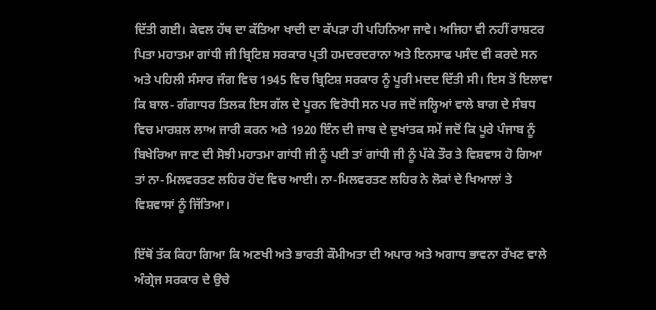ਦਿੱਤੀ ਗਈ। ਕੇਵਲ ਹੱਥ ਦਾ ਕੱਤਿਆ ਖਾਦੀ ਦਾ ਕੱਪੜਾ ਹੀ ਪਹਿਨਿਆ ਜਾਵੇ। ਅਜਿਹਾ ਵੀ ਨਹੀਂ ਰਾਸ਼ਟਰ ਪਿਤਾ ਮਹਾਤਮਾ ਗਾਂਧੀ ਜੀ ਬ੍ਰਿਟਿਸ਼ ਸਰਕਾਰ ਪ੍ਰਤੀ ਹਮਦਰਦਰਾਨਾ ਅਤੇ ਇਨਸਾਫ ਪਸੰਦ ਵੀ ਕਰਦੇ ਸਨ ਅਤੇ ਪਹਿਲੀ ਸੰਸਾਰ ਜੰਗ ਵਿਚ 1945 ਵਿਚ ਬ੍ਰਿਟਿਸ਼ ਸਰਕਾਰ ਨੂੰ ਪੂਰੀ ਮਦਦ ਦਿੱਤੀ ਸੀ। ਇਸ ਤੋਂ ਇਲਾਵਾ ਕਿ ਬਾਲ- ਗੰਗਾਧਰ ਤਿਲਕ ਇਸ ਗੱਲ ਦੇ ਪੂਰਨ ਵਿਰੋਧੀ ਸਨ ਪਰ ਜਦੋਂ ਜਲ੍ਹਿਆਂ ਵਾਲੇ ਬਾਗ ਦੇ ਸੰਬਧ ਵਿਚ ਮਾਰਸ਼ਲ ਲਾਅ ਜਾਰੀ ਕਰਨ ਅਤੇ 1920 ਇੰਨ ਦੀ ਜਾਬ ਦੇ ਦੁਖਾਂਤਕ ਸਮੇਂ ਜਦੋਂ ਕਿ ਪੂਰੇ ਪੰਜਾਬ ਨੂੰ ਬਿਖੇਰਿਆ ਜਾਣ ਦੀ ਸੋਝੀ ਮਹਾਤਮਾ ਗਾਂਧੀ ਜੀ ਨੂੰ ਪਈ ਤਾਂ ਗਾਂਧੀ ਜੀ ਨੂੰ ਪੱਕੇ ਤੌਰ ਤੇ ਵਿਸ਼ਵਾਸ ਹੋ ਗਿਆ ਤਾਂ ਨਾ-ਮਿਲਵਰਤਣ ਲਹਿਰ ਹੋਂਦ ਵਿਚ ਆਈ। ਨਾ-ਮਿਲਵਰਤਣ ਲਹਿਰ ਨੇ ਲੋਕਾਂ ਦੇ ਖਿਆਲਾਂ ਤੇ ਵਿਸ਼ਵਾਸਾਂ ਨੂੰ ਜਿੱਤਿਆ।

ਇੱਥੋਂ ਤੱਕ ਕਿਹਾ ਗਿਆ ਕਿ ਅਣਖੀ ਅਤੇ ਭਾਰਤੀ ਕੌਮੀਅਤਾ ਦੀ ਅਪਾਰ ਅਤੇ ਅਗਾਧ ਭਾਵਨਾ ਰੱਖਣ ਵਾਲੇ ਅੰਗ੍ਰੇਜ ਸਰਕਾਰ ਦੇ ਉਚੇ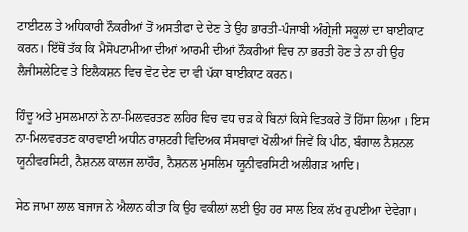ਟਾਈਟਲ ਤੇ ਅਧਿਕਾਰੀ ਨੌਕਰੀਆਂ ਤੋਂ ਅਸਤੀਫਾ ਦੇ ਦੇਣ ਤੇ ਉਹ ਭਾਰਤੀ-ਪੰਜਾਬੀ ਅੰਗ੍ਰੇਜੀ ਸਕੂਲਾਂ ਦਾ ਬਾਈਕਾਟ ਕਰਨ। ਇੱਥੋਂ ਤੱਕ ਕਿ ਮੈਸੋਪਟਾਮੀਆ ਦੀਆਂ ਆਰਮੀ ਦੀਆਂ ਨੌਕਰੀਆਂ ਵਿਚ ਨਾ ਭਰਤੀ ਹੋਣ ਤੇ ਨਾ ਹੀ ਉਹ ਲੈਜੀਸਲੇਟਿਵ ਤੇ ਇਲੈਕਸ਼ਨ ਵਿਚ ਵੋਟ ਦੇਣ ਦਾ ਵੀ ਪੱਕਾ ਬਾਈਕਾਟ ਕਰਨ।

ਹਿੰਦੂ ਅਤੇ ਮੁਸਲਮਾਨਾਂ ਨੇ ਨਾ-ਮਿਲਵਰਤਣ ਲਹਿਰ ਵਿਚ ਵਧ ਚੜ ਕੇ ਬਿਨਾਂ ਕਿਸੇ ਵਿਤਕਰੇ ਤੋਂ ਹਿੱਸਾ ਲਿਆ । ਇਸ ਨਾ-ਮਿਲਵਰਤਣ ਕਾਰਵਾਈ ਅਧੀਨ ਰਾਸ਼ਟਰੀ ਵਿਦਿਅਕ ਸੰਸਥਾਵਾਂ ਖੋਲੀਆਂ ਜਿਵੇਂ ਕਿ ਪੀਠ, ਬੰਗਾਲ ਨੈਸ਼ਨਲ ਯੂਨੀਵਰਸਿਟੀ, ਨੈਸ਼ਨਲ ਕਾਲਜ ਲਾਹੌਰ, ਨੈਸ਼ਨਲ ਮੁਸਲਿਮ ਯੂਨੀਵਰਸਿਟੀ ਅਲੀਗੜ ਆਦਿ।

ਸੇਠ ਜਾਮਾ ਲਾਲ ਬਜਾਜ ਨੇ ਐਲਾਨ ਕੀਤਾ ਕਿ ਉਹ ਵਕੀਲਾਂ ਲਈ ਉਹ ਹਰ ਸਾਲ ਇਕ ਲੱਖ ਰੁਪਈਆ ਦੇਵੇਗਾ।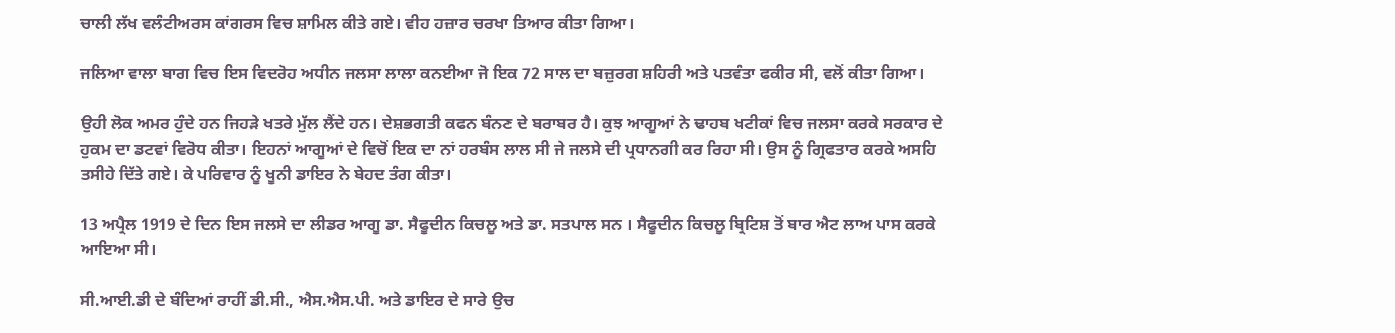ਚਾਲੀ ਲੱਖ ਵਲੰਟੀਅਰਸ ਕਾਂਗਰਸ ਵਿਚ ਸ਼ਾਮਿਲ ਕੀਤੇ ਗਏ। ਵੀਹ ਹਜ਼ਾਰ ਚਰਖਾ ਤਿਆਰ ਕੀਤਾ ਗਿਆ।

ਜਲਿਆ ਵਾਲਾ ਬਾਗ ਵਿਚ ਇਸ ਵਿਦਰੋਹ ਅਧੀਨ ਜਲਸਾ ਲਾਲਾ ਕਨਈਆ ਜੋ ਇਕ 72 ਸਾਲ ਦਾ ਬਜ਼ੁਰਗ ਸ਼ਹਿਰੀ ਅਤੇ ਪਤਵੰਤਾ ਫਕੀਰ ਸੀ, ਵਲੋਂ ਕੀਤਾ ਗਿਆ।

ਉਹੀ ਲੋਕ ਅਮਰ ਹੁੰਦੇ ਹਨ ਜਿਹੜੇ ਖਤਰੇ ਮੁੱਲ ਲੈਂਦੇ ਹਨ। ਦੇਸ਼ਭਗਤੀ ਕਫਨ ਬੰਨਣ ਦੇ ਬਰਾਬਰ ਹੈ। ਕੁਝ ਆਗੂਆਂ ਨੇ ਢਾਹਬ ਖਟੀਕਾਂ ਵਿਚ ਜਲਸਾ ਕਰਕੇ ਸਰਕਾਰ ਦੇ ਹੁਕਮ ਦਾ ਡਟਵਾਂ ਵਿਰੋਧ ਕੀਤਾ। ਇਹਨਾਂ ਆਗੂਆਂ ਦੇ ਵਿਚੋਂ ਇਕ ਦਾ ਨਾਂ ਹਰਬੰਸ ਲਾਲ ਸੀ ਜੇ ਜਲਸੇ ਦੀ ਪ੍ਰਧਾਨਗੀ ਕਰ ਰਿਹਾ ਸੀ। ਉਸ ਨੂੰ ਗ੍ਰਿਫਤਾਰ ਕਰਕੇ ਅਸਹਿ ਤਸੀਹੇ ਦਿੱਤੇ ਗਏ। ਕੇ ਪਰਿਵਾਰ ਨੂੰ ਖੂਨੀ ਡਾਇਰ ਨੇ ਬੇਹਦ ਤੰਗ ਕੀਤਾ।

13 ਅਪ੍ਰੈਲ 1919 ਦੇ ਦਿਨ ਇਸ ਜਲਸੇ ਦਾ ਲੀਡਰ ਆਗੂ ਡਾ. ਸੈਫੂਦੀਨ ਕਿਚਲੂ ਅਤੇ ਡਾ. ਸਤਪਾਲ ਸਨ । ਸੈਫੂਦੀਨ ਕਿਚਲੂ ਬ੍ਰਿਟਿਸ਼ ਤੋਂ ਬਾਰ ਐਟ ਲਾਅ ਪਾਸ ਕਰਕੇ ਆਇਆ ਸੀ।

ਸੀ.ਆਈ.ਡੀ ਦੇ ਬੰਦਿਆਂ ਰਾਹੀਂ ਡੀ.ਸੀ., ਐਸ.ਐਸ.ਪੀ. ਅਤੇ ਡਾਇਰ ਦੇ ਸਾਰੇ ਉਚ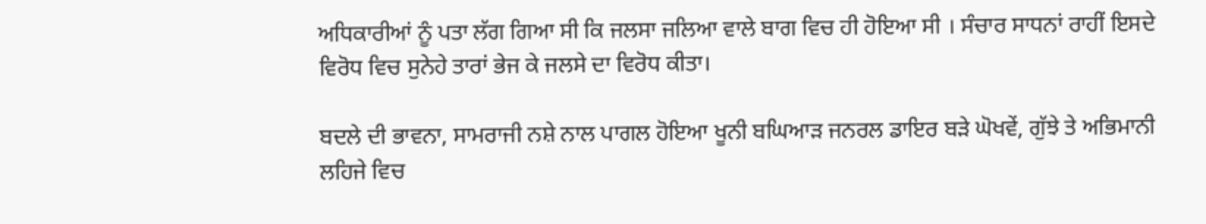ਅਧਿਕਾਰੀਆਂ ਨੂੰ ਪਤਾ ਲੱਗ ਗਿਆ ਸੀ ਕਿ ਜਲਸਾ ਜਲਿਆ ਵਾਲੇ ਬਾਗ ਵਿਚ ਹੀ ਹੋਇਆ ਸੀ । ਸੰਚਾਰ ਸਾਧਨਾਂ ਰਾਹੀਂ ਇਸਦੇ ਵਿਰੋਧ ਵਿਚ ਸੁਨੇਹੇ ਤਾਰਾਂ ਭੇਜ ਕੇ ਜਲਸੇ ਦਾ ਵਿਰੋਧ ਕੀਤਾ।

ਬਦਲੇ ਦੀ ਭਾਵਨਾ, ਸਾਮਰਾਜੀ ਨਸ਼ੇ ਨਾਲ ਪਾਗਲ ਹੋਇਆ ਖੂਨੀ ਬਘਿਆੜ ਜਨਰਲ ਡਾਇਰ ਬੜੇ ਘੋਖਵੇਂ, ਗੁੱਝੇ ਤੇ ਅਭਿਮਾਨੀ ਲਹਿਜੇ ਵਿਚ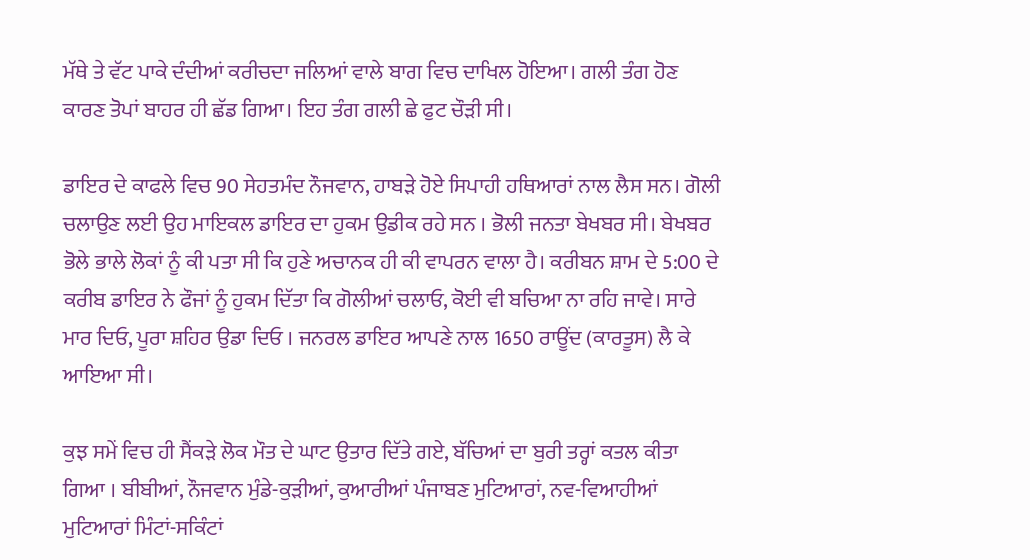ਮੱਥੇ ਤੇ ਵੱਟ ਪਾਕੇ ਦੰਦੀਆਂ ਕਰੀਚਦਾ ਜਲਿਆਂ ਵਾਲੇ ਬਾਗ ਵਿਚ ਦਾਖਿਲ ਹੋਇਆ। ਗਲੀ ਤੰਗ ਹੋਣ ਕਾਰਣ ਤੋਪਾਂ ਬਾਹਰ ਹੀ ਛੱਡ ਗਿਆ। ਇਹ ਤੰਗ ਗਲੀ ਛੇ ਫੁਟ ਚੌੜੀ ਸੀ।

ਡਾਇਰ ਦੇ ਕਾਫਲੇ ਵਿਚ 90 ਸੇਹਤਮੰਦ ਨੌਜਵਾਨ, ਹਾਬੜੇ ਹੋਏ ਸਿਪਾਹੀ ਹਥਿਆਰਾਂ ਨਾਲ ਲੈਸ ਸਨ। ਗੋਲੀ ਚਲਾਉਣ ਲਈ ਉਹ ਮਾਇਕਲ ਡਾਇਰ ਦਾ ਹੁਕਮ ਉਡੀਕ ਰਹੇ ਸਨ । ਭੋਲੀ ਜਨਤਾ ਬੇਖਬਰ ਸੀ। ਬੇਖਬਰ ਭੋਲੇ ਭਾਲੇ ਲੋਕਾਂ ਨੂੰ ਕੀ ਪਤਾ ਸੀ ਕਿ ਹੁਣੇ ਅਚਾਨਕ ਹੀ ਕੀ ਵਾਪਰਨ ਵਾਲਾ ਹੈ। ਕਰੀਬਨ ਸ਼ਾਮ ਦੇ 5:00 ਦੇ ਕਰੀਬ ਡਾਇਰ ਨੇ ਫੌਜਾਂ ਨੂੰ ਹੁਕਮ ਦਿੱਤਾ ਕਿ ਗੋਲੀਆਂ ਚਲਾਓ, ਕੋਈ ਵੀ ਬਚਿਆ ਨਾ ਰਹਿ ਜਾਵੇ। ਸਾਰੇ ਮਾਰ ਦਿਓ, ਪੂਰਾ ਸ਼ਹਿਰ ਉਡਾ ਦਿਓ । ਜਨਰਲ ਡਾਇਰ ਆਪਣੇ ਨਾਲ 1650 ਰਾਊਂਦ (ਕਾਰਤੂਸ) ਲੈ ਕੇ ਆਇਆ ਸੀ।

ਕੁਝ ਸਮੇਂ ਵਿਚ ਹੀ ਸੈਂਕੜੇ ਲੋਕ ਮੌਤ ਦੇ ਘਾਟ ਉਤਾਰ ਦਿੱਤੇ ਗਏ, ਬੱਚਿਆਂ ਦਾ ਬੁਰੀ ਤਰ੍ਹਾਂ ਕਤਲ ਕੀਤਾ ਗਿਆ । ਬੀਬੀਆਂ, ਨੌਜਵਾਨ ਮੁੰਡੇ-ਕੁੜੀਆਂ, ਕੁਆਰੀਆਂ ਪੰਜਾਬਣ ਮੁਟਿਆਰਾਂ, ਨਵ-ਵਿਆਹੀਆਂ ਮੁਟਿਆਰਾਂ ਮਿੰਟਾਂ-ਸਕਿੰਟਾਂ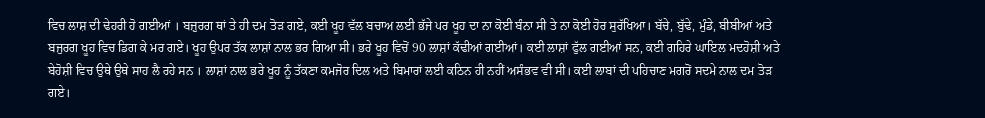ਵਿਚ ਲਾਸ਼ ਦੀ ਢੇਹਰੀ ਹੋ ਗਈਆਂ । ਬਜ਼ੁਰਗ ਥਾਂ ਤੇ ਹੀ ਦਮ ਤੋੜ ਗਏ, ਕਈ ਖੂਹ ਵੱਲ ਬਚਾਅ ਲਈ ਭੱਜੇ ਪਰ ਖੂਹ ਦਾ ਨਾ ਕੋਈ ਬੰਨਾ ਸੀ ਤੇ ਨਾ ਕੋਈ ਹੋਰ ਸੁਰੱਖਿਆ। ਬੱਚੇ, ਬੁੱਢੇ, ਮੁੰਡੇ, ਬੀਬੀਆਂ ਅਤੇ ਬਜੁਰਗ ਖੂਹ ਵਿਚ ਡਿਗ ਕੇ ਮਰ ਗਏ। ਖੂਹ ਉਪਰ ਤੱਕ ਲਾਸ਼ਾਂ ਨਾਲ ਭਰ ਗਿਆ ਸੀ। ਭਰੇ ਖੂਹ ਵਿਚੋਂ 90 ਲਾਸ਼ਾਂ ਕੱਢੀਆਂ ਗਈਆਂ। ਕਈ ਲਾਸ਼ਾਂ ਫੁੱਲ ਗਈਆਂ ਸਨ, ਕਈ ਗਹਿਰੇ ਘਾਇਲ ਮਦਹੋਸ਼ੀ ਅਤੇ ਬੇਹੋਸ਼ੀ ਵਿਚ ਉਥੇ ਉਥੇ ਸਾਹ ਲੈ ਰਹੇ ਸਨ । ਲਾਸ਼ਾਂ ਨਾਲ ਭਰੇ ਖੂਹ ਨੂੰ ਤੱਕਣਾ ਕਮਜੋਰ ਦਿਲ ਅਤੇ ਬਿਮਾਰਾਂ ਲਈ ਕਠਿਨ ਹੀ ਨਹੀਂ ਅਸੰਭਵ ਵੀ ਸੀ। ਕਈ ਲਾਬਾਂ ਦੀ ਪਹਿਚਾਣ ਮਗਰੋਂ ਸਦਮੇ ਨਾਲ ਦਮ ਤੋੜ ਗਏ।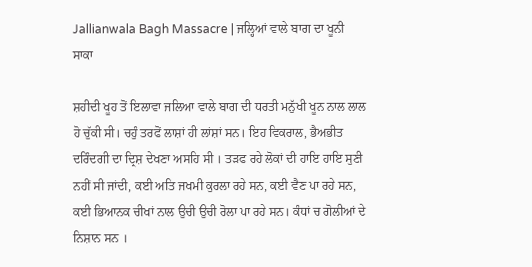Jallianwala Bagh Massacre | ਜਲ੍ਹਿਆਂ ਵਾਲੇ ਬਾਗ ਦਾ ਖੂਨੀ ਸਾਕਾ

ਸ਼ਹੀਦੀ ਖੂਹ ਤੋਂ ਇਲਾਵਾ ਜਲਿਆ ਵਾਲੇ ਬਾਗ ਦੀ ਧਰਤੀ ਮਨੁੱਖੀ ਖੂਨ ਨਾਲ ਲਾਲ ਹੋ ਚੁੱਕੀ ਸੀ। ਚਹੁੰ ਤਰਫੋਂ ਲਾਸ਼ਾਂ ਹੀ ਲਾਂਸ਼ਾਂ ਸਨ। ਇਹ ਵਿਕਰਾਲ, ਭੈਅਭੀਤ ਦਰਿੰਦਗੀ ਦਾ ਦ੍ਰਿਸ਼ ਦੇਖਣਾ ਅਸਹਿ ਸੀ । ਤੜਫ ਰਹੇ ਲੋਕਾਂ ਦੀ ਹਾਇ ਹਾਇ ਸੁਣੀ ਨਹੀਂ ਸੀ ਜਾਂਦੀ, ਕਈ ਅਤਿ ਜਖਮੀ ਕੁਰਲਾ ਰਹੇ ਸਨ, ਕਈ ਵੈਣ ਪਾ ਰਹੇ ਸਨ, ਕਈ ਭਿਆਨਕ ਚੀਖਾਂ ਨਾਲ ਉਚੀ ਉਚੀ ਰੋਲਾ ਪਾ ਰਹੇ ਸਨ। ਕੰਧਾਂ ਚ ਗੋਲੀਆਂ ਦੇ ਨਿਸ਼ਾਨ ਸਨ ।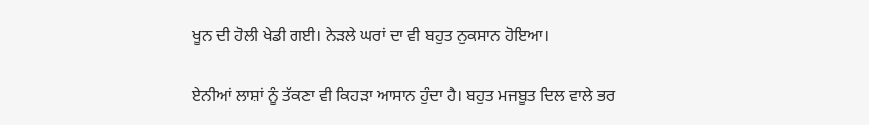ਖੂਨ ਦੀ ਹੋਲੀ ਖੇਡੀ ਗਈ। ਨੇੜਲੇ ਘਰਾਂ ਦਾ ਵੀ ਬਹੁਤ ਨੁਕਸਾਨ ਹੋਇਆ।

ਏਨੀਆਂ ਲਾਸ਼ਾਂ ਨੂੰ ਤੱਕਣਾ ਵੀ ਕਿਹੜਾ ਆਸਾਨ ਹੁੰਦਾ ਹੈ। ਬਹੁਤ ਮਜਬੂਤ ਦਿਲ ਵਾਲੇ ਭਰ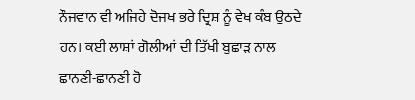ਨੌਜਵਾਨ ਵੀ ਅਜਿਹੇ ਦੋਜਖ ਭਰੇ ਦ੍ਰਿਸ਼ ਨੂੰ ਵੇਖ ਕੰਬ ਉਠਦੇ ਹਨ। ਕਈ ਲਾਸ਼ਾਂ ਗੋਲੀਆਂ ਦੀ ਤਿੱਖੀ ਬੁਛਾੜ ਨਾਲ ਛਾਨਣੀ-ਛਾਨਣੀ ਹੋ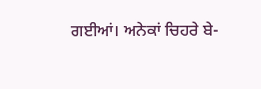ਗਈਆਂ। ਅਨੇਕਾਂ ਚਿਹਰੇ ਬੇ-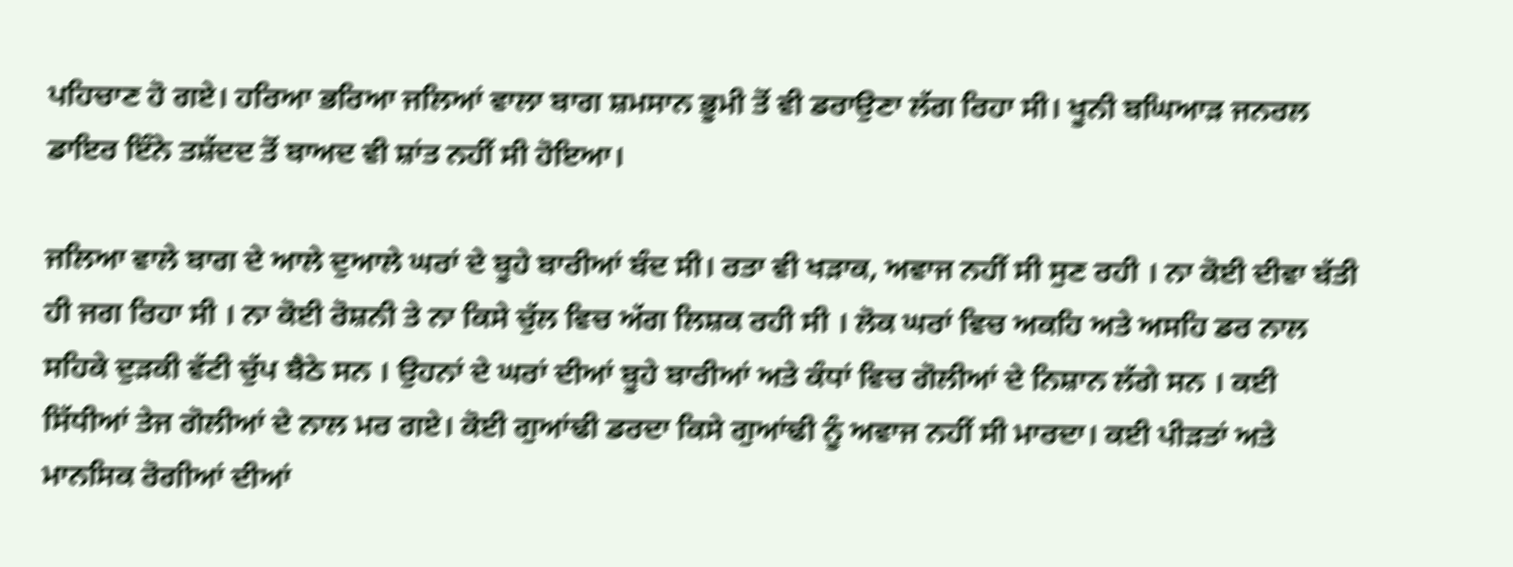ਪਹਿਚਾਣ ਹੋ ਗਏ। ਹਰਿਆ ਭਰਿਆ ਜਲਿਆਂ ਵਾਲਾ ਬਾਗ ਸ਼ਮਸਾਨ ਭੂਮੀ ਤੋਂ ਵੀ ਡਰਾਉਣਾ ਲੱਗ ਰਿਹਾ ਸੀ। ਖੂਨੀ ਬਘਿਆੜ ਜਨਰਲ ਡਾਇਰ ਇੰਨੇ ਤਸ਼ੱਦਦ ਤੋਂ ਬਾਅਦ ਵੀ ਸ਼ਾਂਤ ਨਹੀਂ ਸੀ ਹੋਇਆ।

ਜਲਿਆ ਵਾਲੇ ਬਾਗ ਦੇ ਆਲੇ ਦੁਆਲੇ ਘਰਾਂ ਦੇ ਬੂਹੇ ਬਾਰੀਆਂ ਬੰਦ ਸੀ। ਰਤਾ ਵੀ ਖੜਾਕ, ਅਵਾਜ ਨਹੀਂ ਸੀ ਸੁਣ ਰਹੀ । ਨਾ ਕੋਈ ਦੀਵਾ ਬੱਤੀ ਹੀ ਜਗ ਰਿਹਾ ਸੀ । ਨਾ ਕੋਈ ਰੋਸ਼ਨੀ ਤੇ ਨਾ ਕਿਸੇ ਚੁੱਲ ਵਿਚ ਅੱਗ ਲਿਸ਼ਕ ਰਹੀ ਸੀ । ਲੋਕ ਘਰਾਂ ਵਿਚ ਅਕਹਿ ਅਤੇ ਅਸਹਿ ਡਰ ਨਾਲ ਸਹਿਕੇ ਦੁੜਕੀ ਵੱਟੀ ਚੁੱਪ ਬੈਠੇ ਸਨ । ਉਹਨਾਂ ਦੇ ਘਰਾਂ ਦੀਆਂ ਬੂਹੇ ਬਾਰੀਆਂ ਅਤੇ ਕੰਧਾਂ ਵਿਚ ਗੋਲੀਆਂ ਦੇ ਨਿਸ਼ਾਨ ਲੱਗੇ ਸਨ । ਕਈ ਸਿੱਧੀਆਂ ਤੇਜ ਗੋਲੀਆਂ ਦੇ ਨਾਲ ਮਰ ਗਏ। ਕੋਈ ਗੁਆਂਢੀ ਡਰਦਾ ਕਿਸੇ ਗੁਆਂਢੀ ਨੂੰ ਅਵਾਜ ਨਹੀਂ ਸੀ ਮਾਰਦਾ। ਕਈ ਪੀੜਤਾਂ ਅਤੇ ਮਾਨਸਿਕ ਰੋਗੀਆਂ ਦੀਆਂ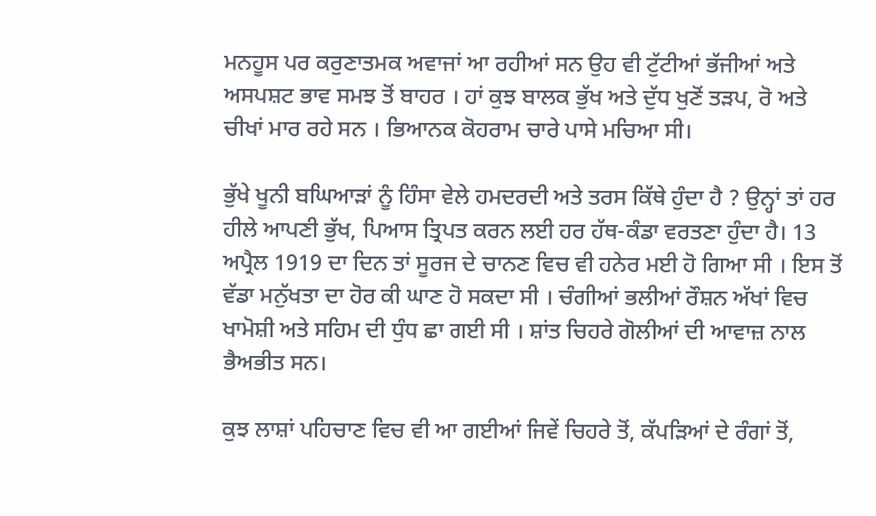ਮਨਹੂਸ ਪਰ ਕਰੁਣਾਤਮਕ ਅਵਾਜਾਂ ਆ ਰਹੀਆਂ ਸਨ ਉਹ ਵੀ ਟੁੱਟੀਆਂ ਭੱਜੀਆਂ ਅਤੇ ਅਸਪਸ਼ਟ ਭਾਵ ਸਮਝ ਤੋਂ ਬਾਹਰ । ਹਾਂ ਕੁਝ ਬਾਲਕ ਭੁੱਖ ਅਤੇ ਦੁੱਧ ਖੁਣੋਂ ਤੜਪ, ਰੋ ਅਤੇ ਚੀਖਾਂ ਮਾਰ ਰਹੇ ਸਨ । ਭਿਆਨਕ ਕੋਹਰਾਮ ਚਾਰੇ ਪਾਸੇ ਮਚਿਆ ਸੀ।

ਭੁੱਖੇ ਖੂਨੀ ਬਘਿਆੜਾਂ ਨੂੰ ਹਿੰਸਾ ਵੇਲੇ ਹਮਦਰਦੀ ਅਤੇ ਤਰਸ ਕਿੱਥੇ ਹੁੰਦਾ ਹੈ ? ਉਨ੍ਹਾਂ ਤਾਂ ਹਰ ਹੀਲੇ ਆਪਣੀ ਭੁੱਖ, ਪਿਆਸ ਤ੍ਰਿਪਤ ਕਰਨ ਲਈ ਹਰ ਹੱਥ-ਕੰਡਾ ਵਰਤਣਾ ਹੁੰਦਾ ਹੈ। 13 ਅਪ੍ਰੈਲ 1919 ਦਾ ਦਿਨ ਤਾਂ ਸੂਰਜ ਦੇ ਚਾਨਣ ਵਿਚ ਵੀ ਹਨੇਰ ਮਈ ਹੋ ਗਿਆ ਸੀ । ਇਸ ਤੋਂ ਵੱਡਾ ਮਨੁੱਖਤਾ ਦਾ ਹੋਰ ਕੀ ਘਾਣ ਹੋ ਸਕਦਾ ਸੀ । ਚੰਗੀਆਂ ਭਲੀਆਂ ਰੌਸ਼ਨ ਅੱਖਾਂ ਵਿਚ ਖਾਮੋਸ਼ੀ ਅਤੇ ਸਹਿਮ ਦੀ ਧੁੰਧ ਛਾ ਗਈ ਸੀ । ਸ਼ਾਂਤ ਚਿਹਰੇ ਗੋਲੀਆਂ ਦੀ ਆਵਾਜ਼ ਨਾਲ ਭੈਅਭੀਤ ਸਨ।

ਕੁਝ ਲਾਸ਼ਾਂ ਪਹਿਚਾਣ ਵਿਚ ਵੀ ਆ ਗਈਆਂ ਜਿਵੇਂ ਚਿਹਰੇ ਤੋਂ, ਕੱਪੜਿਆਂ ਦੇ ਰੰਗਾਂ ਤੋਂ,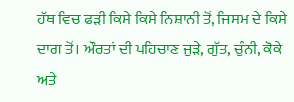ਹੱਥ ਵਿਚ ਫੜੀ ਕਿਸੇ ਕਿਸੇ ਨਿਸ਼ਾਨੀ ਤੋਂ, ਜਿਸਮ ਦੇ ਕਿਸੇ ਦਾਗ ਤੋਂ। ਔਰਤਾਂ ਦੀ ਪਹਿਚਾਣ ਜੁੜੇ, ਗੁੱਤ, ਚੁੰਨੀ, ਕੋਕੇ ਅਤੇ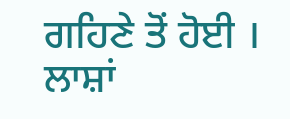ਗਹਿਣੇ ਤੋਂ ਹੋਈ । ਲਾਸ਼ਾਂ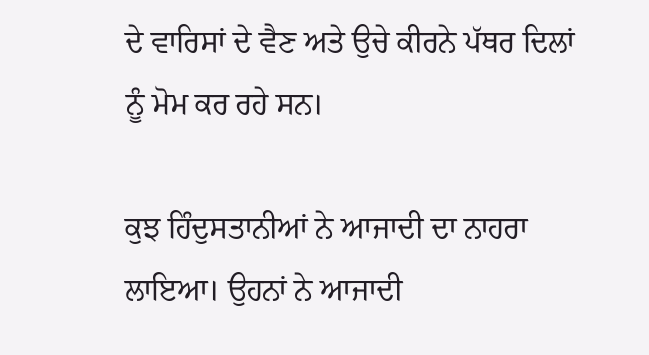ਦੇ ਵਾਰਿਸਾਂ ਦੇ ਵੈਣ ਅਤੇ ਉਚੇ ਕੀਰਨੇ ਪੱਥਰ ਦਿਲਾਂ ਨੂੰ ਮੋਮ ਕਰ ਰਹੇ ਸਨ।

ਕੁਝ ਹਿੰਦੁਸਤਾਨੀਆਂ ਨੇ ਆਜਾਦੀ ਦਾ ਨਾਹਰਾ ਲਾਇਆ। ਉਹਨਾਂ ਨੇ ਆਜਾਦੀ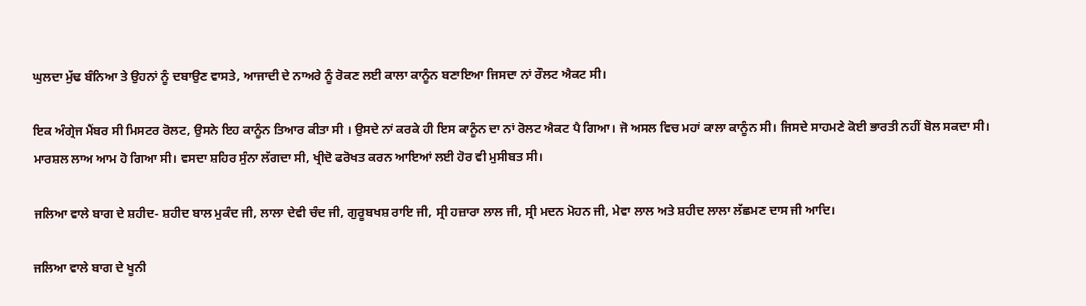ਘੁਲਦਾ ਮੁੱਢ ਬੰਨਿਆ ਤੇ ਉਹਨਾਂ ਨੂੰ ਦਬਾਉਣ ਵਾਸਤੇ, ਆਜਾਦੀ ਦੇ ਨਾਅਰੇ ਨੂੰ ਰੋਕਣ ਲਈ ਕਾਲਾ ਕਾਨੂੰਨ ਬਣਾਇਆ ਜਿਸਦਾ ਨਾਂ ਰੌਲਟ ਐਕਟ ਸੀ।

ਇਕ ਅੰਗ੍ਰੇਜ ਮੈਂਬਰ ਸੀ ਮਿਸਟਰ ਰੋਲਟ, ਉਸਨੇ ਇਹ ਕਾਨੂੰਨ ਤਿਆਰ ਕੀਤਾ ਸੀ । ਉਸਦੇ ਨਾਂ ਕਰਕੇ ਹੀ ਇਸ ਕਾਨੂੰਨ ਦਾ ਨਾਂ ਰੋਲਟ ਐਕਟ ਪੈ ਗਿਆ। ਜੋ ਅਸਲ ਵਿਚ ਮਹਾਂ ਕਾਲਾ ਕਾਨੂੰਨ ਸੀ। ਜਿਸਦੇ ਸਾਹਮਣੇ ਕੋਈ ਭਾਰਤੀ ਨਹੀਂ ਬੋਲ ਸਕਦਾ ਸੀ। ਮਾਰਸ਼ਲ ਲਾਅ ਆਮ ਹੋ ਗਿਆ ਸੀ। ਵਸਦਾ ਸ਼ਹਿਰ ਸੁੰਨਾ ਲੱਗਦਾ ਸੀ, ਖ੍ਰੀਦੋ ਫਰੋਖਤ ਕਰਨ ਆਇਆਂ ਲਈ ਹੋਰ ਵੀ ਮੁਸੀਬਤ ਸੀ।

ਜਲਿਆ ਵਾਲੇ ਬਾਗ ਦੇ ਸ਼ਹੀਦ- ਸ਼ਹੀਦ ਬਾਲ ਮੁਕੰਦ ਜੀ, ਲਾਲਾ ਦੇਵੀ ਚੰਦ ਜੀ, ਗੁਰੂਬਖਸ਼ ਰਾਇ ਜੀ, ਸ੍ਰੀ ਹਜ਼ਾਰਾ ਲਾਲ ਜੀ, ਸ੍ਰੀ ਮਦਨ ਮੋਹਨ ਜੀ, ਮੇਵਾ ਲਾਲ ਅਤੇ ਸ਼ਹੀਦ ਲਾਲਾ ਲੱਛਮਣ ਦਾਸ ਜੀ ਆਦਿ।

ਜਲਿਆ ਵਾਲੇ ਬਾਗ ਦੇ ਖੂਨੀ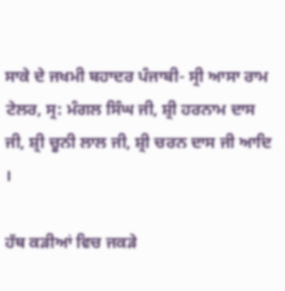ਸਾਕੇ ਦੇ ਜਖਮੀ ਬਹਾਦਰ ਪੰਜਾਬੀ- ਸ੍ਰੀ ਆਸਾ ਰਾਮ ਟੇਲਰ, ਸ੍ਰ: ਮੰਗਲ ਸਿੰਘ ਜੀ, ਸ਼੍ਰੀ ਹਰਨਾਮ ਦਾਸ ਜੀ, ਸ਼੍ਰੀ ਚੂਨੀ ਲਾਲ ਜੀ, ਸ਼੍ਰੀ ਚਰਨ ਦਾਸ ਜੀ ਆਦਿ ।

ਹੱਥ ਕੜੀਆਂ ਵਿਚ ਜਕੜੇ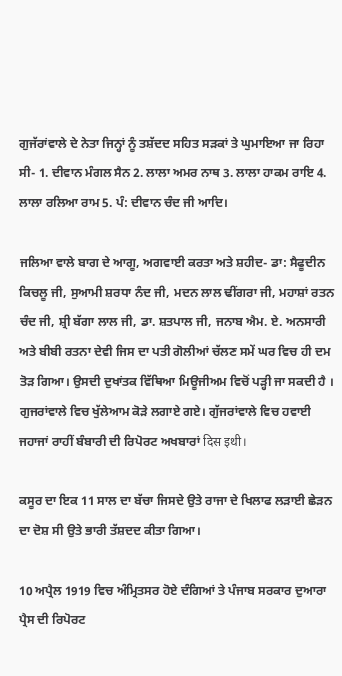ਗੁਜੱਰਾਂਵਾਲੇ ਦੇ ਨੇਤਾ ਜਿਨ੍ਹਾਂ ਨੂੰ ਤਸ਼ੱਦਦ ਸਹਿਤ ਸੜਕਾਂ ਤੇ ਘੁਮਾਇਆ ਜਾ ਰਿਹਾ ਸੀ- 1. ਦੀਵਾਨ ਮੰਗਲ ਸੈਨ 2. ਲਾਲਾ ਅਮਰ ਨਾਥ 3. ਲਾਲਾ ਹਾਕਮ ਰਾਇ 4. ਲਾਲਾ ਰਲਿਆ ਰਾਮ 5. ਪੰ: ਦੀਵਾਨ ਚੰਦ ਜੀ ਆਦਿ।

ਜਲਿਆ ਵਾਲੇ ਬਾਗ ਦੇ ਆਗੂ, ਅਗਵਾਈ ਕਰਤਾ ਅਤੇ ਸ਼ਹੀਦ- ਡਾ: ਸੈਫੂਦੀਨ ਕਿਚਲੂ ਜੀ, ਸੁਆਮੀ ਸ਼ਰਧਾ ਨੰਦ ਜੀ, ਮਦਨ ਲਾਲ ਢੀਂਗਰਾ ਜੀ, ਮਹਾਸ਼ਾਂ ਰਤਨ ਚੰਦ ਜੀ, ਸ਼੍ਰੀ ਬੱਗਾ ਲਾਲ ਜੀ, ਡਾ. ਸ਼ਤਪਾਲ ਜੀ, ਜਨਾਬ ਐਮ. ਏ. ਅਨਸਾਰੀ ਅਤੇ ਬੀਬੀ ਰਤਨਾ ਦੇਵੀ ਜਿਸ ਦਾ ਪਤੀ ਗੋਲੀਆਂ ਚੱਲਣ ਸਮੇਂ ਘਰ ਵਿਚ ਹੀ ਦਮ ਤੋੜ ਗਿਆ। ਉਸਦੀ ਦੁਖਾਂਤਕ ਵਿੱਥਿਆ ਮਿਊਜੀਅਮ ਵਿਚੋਂ ਪੜ੍ਹੀ ਜਾ ਸਕਦੀ ਹੈ । ਗੁਜਰਾਂਵਾਲੇ ਵਿਚ ਖੁੱਲੇਆਮ ਕੋੜੇ ਲਗਾਏ ਗਏ। ਗੁੱਜਰਾਂਵਾਲੇ ਵਿਚ ਹਵਾਈ ਜਹਾਜਾਂ ਰਾਹੀਂ ਬੰਬਾਰੀ ਦੀ ਰਿਪੋਰਟ ਅਖਬਾਰਾਂ दिस इथी।

ਕਸੂਰ ਦਾ ਇਕ 11 ਸਾਲ ਦਾ ਬੱਚਾ ਜਿਸਦੇ ਉਤੇ ਰਾਜਾ ਦੇ ਖਿਲਾਫ ਲੜਾਈ ਛੇੜਨ ਦਾ ਦੋਸ਼ ਸੀ ਉਤੇ ਭਾਰੀ ਤੱਸ਼ਦਦ ਕੀਤਾ ਗਿਆ।

10 ਅਪ੍ਰੈਲ 1919 ਵਿਚ ਅੰਮ੍ਰਿਤਸਰ ਹੋਏ ਦੰਗਿਆਂ ਤੇ ਪੰਜਾਬ ਸਰਕਾਰ ਦੁਆਰਾ ਪ੍ਰੈਸ ਦੀ ਰਿਪੋਰਟ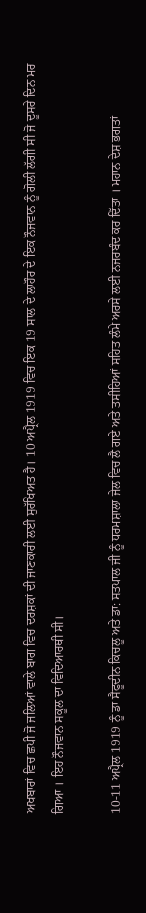ਅਖਬਾਰਾਂ ਵਿਚ ਛਪੀ ਜੋ ਜਲਿਆਂ ਵਾਲੇ ਬਾਗ ਵਿਚ ਦਰਸ਼ਕਾਂ ਦੀ ਜਾਣਕਾਰੀ ਲਈ ਸੁਰੱਖਿਅਤ ਹੈ। 10 ਅਪ੍ਰੈਲ 1919 ਵਿਚ ਇਕ 19 ਸਾਲ ਦੇ ਲਾਹੌਰ ਦੇ ਇਕ ਨੌਜਵਾਨ ਨੂੰ ਗੋਲੀ ਲੱਗੀ ਸੀ ਜੋ ਦੂਸਰੇ ਦਿਨ ਮਰ ਗਿਆ । ਇਹ ਨੌਜਵਾਨ ਸਕੂਲ ਦਾ ਵਿਦਿਆਰਥੀ ਸੀ।

10-11 ਅਪ੍ਰੈਲ 1919 ਨੂੰ ਡਾ ਸੈਫੂਦੀਨ ਕਿਚਲੂ ਅਤੇ ਡਾ: ਸਤਪਾਲ ਜੀ ਨੂੰ ਧਰਮਸ਼ਾਲਾ ਜੇਲ ਵਿਚ ਲੈ ਗਏ ਅਤੇ ਤਸੀਹਿਆਂ ਸਹਿਤ ਲੰਮੇ ਅਰਸੇ ਲਈ ਨਜਰਬੰਦ ਕਰ ਦਿੱਤਾ । ਮਹਾਨ ਦੇਸ਼ ਭਗਤਾਂ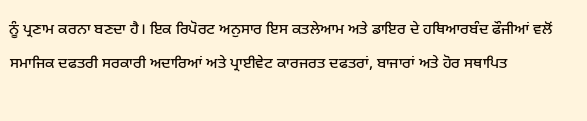ਨੂੰ ਪ੍ਰਣਾਮ ਕਰਨਾ ਬਣਦਾ ਹੈ। ਇਕ ਰਿਪੋਰਟ ਅਨੁਸਾਰ ਇਸ ਕਤਲੇਆਮ ਅਤੇ ਡਾਇਰ ਦੇ ਹਥਿਆਰਬੰਦ ਫੌਜੀਆਂ ਵਲੋਂ ਸਮਾਜਿਕ ਦਫਤਰੀ ਸਰਕਾਰੀ ਅਦਾਰਿਆਂ ਅਤੇ ਪ੍ਰਾਈਵੇਟ ਕਾਰਜਰਤ ਦਫਤਰਾਂ, ਬਾਜਾਰਾਂ ਅਤੇ ਹੋਰ ਸਥਾਪਿਤ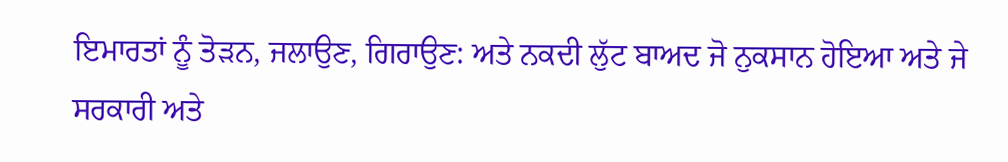ਇਮਾਰਤਾਂ ਨੂੰ ਤੋੜਨ, ਜਲਾਉਣ, ਗਿਰਾਉਣ: ਅਤੇ ਨਕਦੀ ਲੁੱਟ ਬਾਅਦ ਜੋ ਨੁਕਸਾਨ ਹੋਇਆ ਅਤੇ ਜੇ ਸਰਕਾਰੀ ਅਤੇ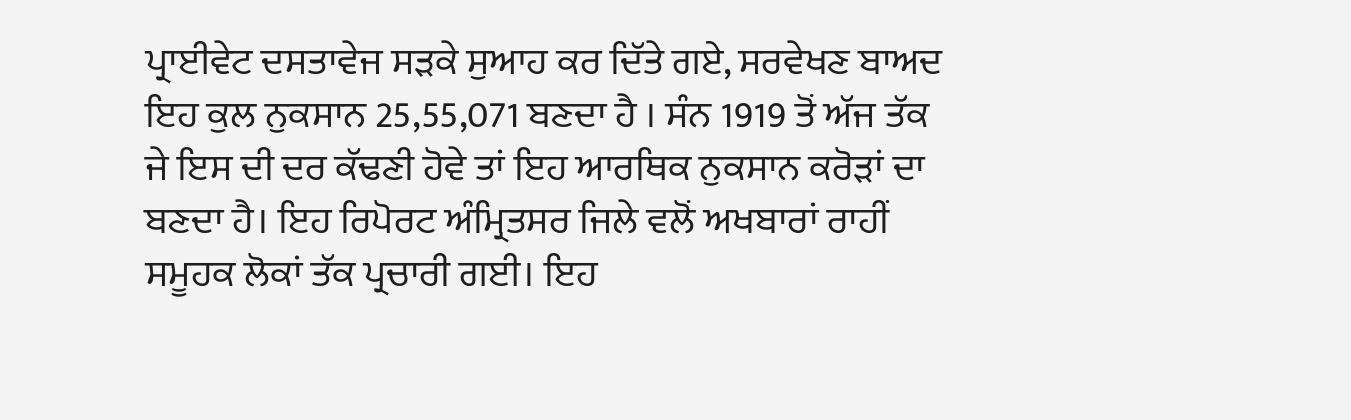ਪ੍ਰਾਈਵੇਟ ਦਸਤਾਵੇਜ ਸੜਕੇ ਸੁਆਹ ਕਰ ਦਿੱਤੇ ਗਏ, ਸਰਵੇਖਣ ਬਾਅਦ ਇਹ ਕੁਲ ਨੁਕਸਾਨ 25,55,071 ਬਣਦਾ ਹੈ । ਸੰਨ 1919 ਤੋਂ ਅੱਜ ਤੱਕ ਜੇ ਇਸ ਦੀ ਦਰ ਕੱਢਣੀ ਹੋਵੇ ਤਾਂ ਇਹ ਆਰਥਿਕ ਨੁਕਸਾਨ ਕਰੋੜਾਂ ਦਾ ਬਣਦਾ ਹੈ। ਇਹ ਰਿਪੋਰਟ ਅੰਮ੍ਰਿਤਸਰ ਜਿਲੇ ਵਲੋਂ ਅਖਬਾਰਾਂ ਰਾਹੀਂ ਸਮੂਹਕ ਲੋਕਾਂ ਤੱਕ ਪ੍ਰਚਾਰੀ ਗਈ। ਇਹ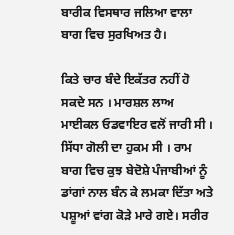ਬਾਰੀਕ ਵਿਸਥਾਰ ਜਲਿਆ ਵਾਲਾ ਬਾਗ ਵਿਚ ਸੁਰਖਿਅਤ ਹੈ।

ਕਿਤੇ ਚਾਰ ਬੰਦੇ ਇਕੱਤਰ ਨਹੀਂ ਹੋ ਸਕਦੇ ਸਨ । ਮਾਰਸ਼ਲ ਲਾਅ ਮਾਈਕਲ ਓਡਵਾਇਰ ਵਲੋਂ ਜਾਰੀ ਸੀ । ਸਿੱਧਾ ਗੋਲੀ ਦਾ ਹੁਕਮ ਸੀ । ਰਾਮ ਬਾਗ ਵਿਚ ਕੁਝ ਬੇਦੋਸ਼ੇ ਪੰਜਾਬੀਆਂ ਨੂੰ ਡਾਂਗਾਂ ਨਾਲ ਬੰਨ ਕੇ ਲਮਕਾ ਦਿੱਤਾ ਅਤੇ ਪਸ਼ੂਆਂ ਵਾਂਗ ਕੋੜੇ ਮਾਰੇ ਗਏ। ਸਰੀਰ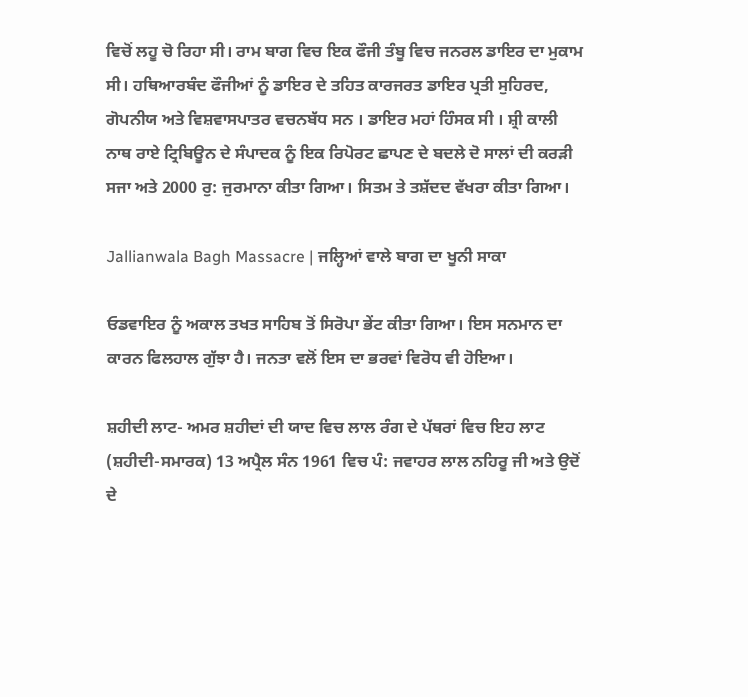ਵਿਚੋਂ ਲਹੂ ਚੋ ਰਿਹਾ ਸੀ। ਰਾਮ ਬਾਗ ਵਿਚ ਇਕ ਫੌਜੀ ਤੰਬੂ ਵਿਚ ਜਨਰਲ ਡਾਇਰ ਦਾ ਮੁਕਾਮ ਸੀ। ਹਥਿਆਰਬੰਦ ਫੌਜੀਆਂ ਨੂੰ ਡਾਇਰ ਦੇ ਤਹਿਤ ਕਾਰਜਰਤ ਡਾਇਰ ਪ੍ਰਤੀ ਸੁਹਿਰਦ, ਗੋਪਨੀਯ ਅਤੇ ਵਿਸ਼ਵਾਸਪਾਤਰ ਵਚਨਬੱਧ ਸਨ । ਡਾਇਰ ਮਹਾਂ ਹਿੰਸਕ ਸੀ । ਸ਼੍ਰੀ ਕਾਲੀ ਨਾਥ ਰਾਏ ਟ੍ਰਿਬਿਊਨ ਦੇ ਸੰਪਾਦਕ ਨੂੰ ਇਕ ਰਿਪੋਰਟ ਛਾਪਣ ਦੇ ਬਦਲੇ ਦੋ ਸਾਲਾਂ ਦੀ ਕਰੜੀ ਸਜਾ ਅਤੇ 2000 ਰੁ: ਜੁਰਮਾਨਾ ਕੀਤਾ ਗਿਆ। ਸਿਤਮ ਤੇ ਤਸ਼ੱਦਦ ਵੱਖਰਾ ਕੀਤਾ ਗਿਆ।

Jallianwala Bagh Massacre | ਜਲ੍ਹਿਆਂ ਵਾਲੇ ਬਾਗ ਦਾ ਖੂਨੀ ਸਾਕਾ

ਓਡਵਾਇਰ ਨੂੰ ਅਕਾਲ ਤਖਤ ਸਾਹਿਬ ਤੋਂ ਸਿਰੋਪਾ ਭੇਂਟ ਕੀਤਾ ਗਿਆ। ਇਸ ਸਨਮਾਨ ਦਾ ਕਾਰਨ ਫਿਲਹਾਲ ਗੁੱਝਾ ਹੈ। ਜਨਤਾ ਵਲੋਂ ਇਸ ਦਾ ਭਰਵਾਂ ਵਿਰੋਧ ਵੀ ਹੋਇਆ।

ਸ਼ਹੀਦੀ ਲਾਟ- ਅਮਰ ਸ਼ਹੀਦਾਂ ਦੀ ਯਾਦ ਵਿਚ ਲਾਲ ਰੰਗ ਦੇ ਪੱਥਰਾਂ ਵਿਚ ਇਹ ਲਾਟ (ਸ਼ਹੀਦੀ-ਸਮਾਰਕ) 13 ਅਪ੍ਰੈਲ ਸੰਨ 1961 ਵਿਚ ਪੰ: ਜਵਾਹਰ ਲਾਲ ਨਹਿਰੂ ਜੀ ਅਤੇ ਉਦੋਂ ਦੇ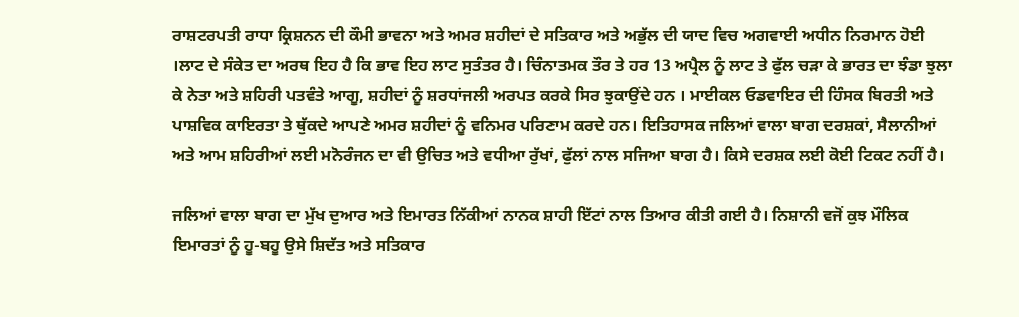ਰਾਸ਼ਟਰਪਤੀ ਰਾਧਾ ਕ੍ਰਿਸ਼ਨਨ ਦੀ ਕੌਮੀ ਭਾਵਨਾ ਅਤੇ ਅਮਰ ਸ਼ਹੀਦਾਂ ਦੇ ਸਤਿਕਾਰ ਅਤੇ ਅਭੁੱਲ ਦੀ ਯਾਦ ਵਿਚ ਅਗਵਾਈ ਅਧੀਨ ਨਿਰਮਾਨ ਹੋਈ ।ਲਾਟ ਦੇ ਸੰਕੇਤ ਦਾ ਅਰਥ ਇਹ ਹੈ ਕਿ ਭਾਵ ਇਹ ਲਾਟ ਸੁਤੰਤਰ ਹੈ। ਚਿੰਨਾਤਮਕ ਤੌਰ ਤੇ ਹਰ 13 ਅਪ੍ਰੈਲ ਨੂੰ ਲਾਟ ਤੇ ਫੁੱਲ ਚੜਾ ਕੇ ਭਾਰਤ ਦਾ ਝੰਡਾ ਝੁਲਾ ਕੇ ਨੇਤਾ ਅਤੇ ਸ਼ਹਿਰੀ ਪਤਵੰਤੇ ਆਗੂ, ਸ਼ਹੀਦਾਂ ਨੂੰ ਸ਼ਰਧਾਂਜਲੀ ਅਰਪਤ ਕਰਕੇ ਸਿਰ ਝੁਕਾਉਂਦੇ ਹਨ । ਮਾਈਕਲ ਓਡਵਾਇਰ ਦੀ ਹਿੰਸਕ ਬਿਰਤੀ ਅਤੇ ਪਾਸ਼ਵਿਕ ਕਾਇਰਤਾ ਤੇ ਥੁੱਕਦੇ ਆਪਣੇ ਅਮਰ ਸ਼ਹੀਦਾਂ ਨੂੰ ਵਨਿਮਰ ਪਰਿਣਾਮ ਕਰਦੇ ਹਨ। ਇਤਿਹਾਸਕ ਜਲਿਆਂ ਵਾਲਾ ਬਾਗ ਦਰਸ਼ਕਾਂ, ਸੈਲਾਨੀਆਂ ਅਤੇ ਆਮ ਸ਼ਹਿਰੀਆਂ ਲਈ ਮਨੋਰੰਜਨ ਦਾ ਵੀ ਉਚਿਤ ਅਤੇ ਵਧੀਆ ਰੁੱਖਾਂ, ਫੁੱਲਾਂ ਨਾਲ ਸਜਿਆ ਬਾਗ ਹੈ। ਕਿਸੇ ਦਰਸ਼ਕ ਲਈ ਕੋਈ ਟਿਕਟ ਨਹੀਂ ਹੈ।

ਜਲਿਆਂ ਵਾਲਾ ਬਾਗ ਦਾ ਮੁੱਖ ਦੁਆਰ ਅਤੇ ਇਮਾਰਤ ਨਿੱਕੀਆਂ ਨਾਨਕ ਸ਼ਾਹੀ ਇੱਟਾਂ ਨਾਲ ਤਿਆਰ ਕੀਤੀ ਗਈ ਹੈ। ਨਿਸ਼ਾਨੀ ਵਜੋਂ ਕੁਝ ਮੌਲਿਕ ਇਮਾਰਤਾਂ ਨੂੰ ਹੂ-ਬਹੂ ਉਸੇ ਸ਼ਿਦੱਤ ਅਤੇ ਸਤਿਕਾਰ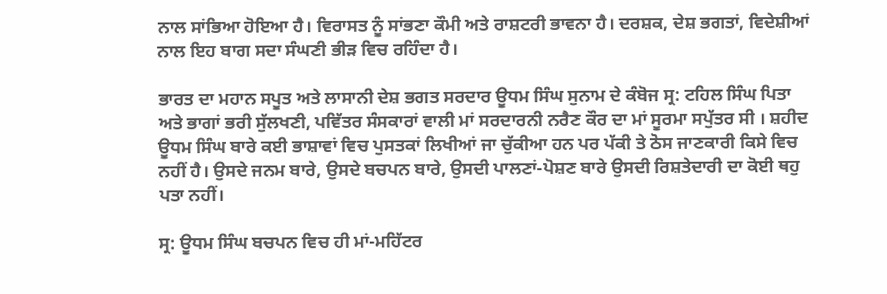ਨਾਲ ਸਾਂਭਿਆ ਹੋਇਆ ਹੈ। ਵਿਰਾਸਤ ਨੂੰ ਸਾਂਭਣਾ ਕੌਮੀ ਅਤੇ ਰਾਸ਼ਟਰੀ ਭਾਵਨਾ ਹੈ। ਦਰਸ਼ਕ, ਦੇਸ਼ ਭਗਤਾਂ, ਵਿਦੇਸ਼ੀਆਂ ਨਾਲ ਇਹ ਬਾਗ ਸਦਾ ਸੰਘਣੀ ਭੀੜ ਵਿਚ ਰਹਿੰਦਾ ਹੈ।

ਭਾਰਤ ਦਾ ਮਹਾਨ ਸਪੂਤ ਅਤੇ ਲਾਸਾਨੀ ਦੇਸ਼ ਭਗਤ ਸਰਦਾਰ ਊਧਮ ਸਿੰਘ ਸੁਨਾਮ ਦੇ ਕੰਬੋਜ ਸ੍ਰ: ਟਹਿਲ ਸਿੰਘ ਪਿਤਾ ਅਤੇ ਭਾਗਾਂ ਭਰੀ ਸੁੱਲਖਣੀ, ਪਵਿੱਤਰ ਸੰਸਕਾਰਾਂ ਵਾਲੀ ਮਾਂ ਸਰਦਾਰਨੀ ਨਰੈਣ ਕੌਰ ਦਾ ਮਾਂ ਸੂਰਮਾ ਸਪੁੱਤਰ ਸੀ । ਸ਼ਹੀਦ ਊਧਮ ਸਿੰਘ ਬਾਰੇ ਕਈ ਭਾਸ਼ਾਵਾਂ ਵਿਚ ਪੁਸਤਕਾਂ ਲਿਖੀਆਂ ਜਾ ਚੁੱਕੀਆ ਹਨ ਪਰ ਪੱਕੀ ਤੇ ਠੋਸ ਜਾਣਕਾਰੀ ਕਿਸੇ ਵਿਚ ਨਹੀਂ ਹੈ। ਉਸਦੇ ਜਨਮ ਬਾਰੇ, ਉਸਦੇ ਬਚਪਨ ਬਾਰੇ, ਉਸਦੀ ਪਾਲਣਾਂ-ਪੋਸ਼ਣ ਬਾਰੇ ਉਸਦੀ ਰਿਸ਼ਤੇਦਾਰੀ ਦਾ ਕੋਈ ਥਹੁ ਪਤਾ ਨਹੀਂ।

ਸ੍ਰ: ਊਧਮ ਸਿੰਘ ਬਚਪਨ ਵਿਚ ਹੀ ਮਾਂ-ਮਹਿੱਟਰ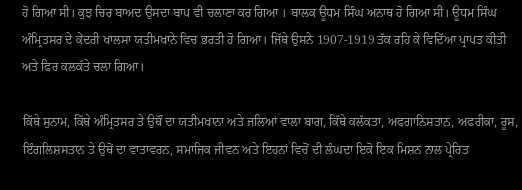ਹੋ ਗਿਆ ਸੀ। ਕੁਝ ਚਿਰ ਬਾਅਦ ਉਸਦਾ ਬਾਪ ਵੀ ਚਲਾਣਾ ਕਰ ਗਿਆ । ਬਾਲਕ ਊਧਮ ਸਿੰਘ ਅਨਾਥ ਹੋ ਗਿਆ ਸੀ। ਊਧਮ ਸਿੰਘ ਅੰਮ੍ਰਿਤਸਰ ਦੇ ਕੇਂਦਰੀ ਖਾਲਸਾ ਯਤੀਮਖਾਨੇ ਵਿਚ ਭਰਤੀ ਹੋ ਗਿਆ। ਜਿੱਥੇ ਉਸਨੇ 1907-1919 ਤੱਕ ਰਹਿ ਕੇ ਵਿਦਿੱਆ ਪ੍ਰਾਪਤ ਕੀਤੀ ਅਤੇ ਫਿਰ ਕਲਕੱਤੇ ਚਲਾ ਗਿਆ।

ਕਿੱਥੇ ਸੁਨਾਮ, ਕਿੱਥੇ ਅੰਮ੍ਰਿਤਸਰ ਤੇ ਉਥੌਂ ਦਾ ਯਤੀਮਖਾਨਾ ਅਤੇ ਜਲਿਆਂ ਵਾਲਾ ਬਾਗ, ਕਿੱਥੇ ਕਲੱਕਤਾ, ਅਫਗਾਨਿਸਤਾਨ, ਅਫਰੀਕਾ, ਰੂਸ, ਇੰਗਲਿਸ਼ਸਤਾਨ ਤੇ ਉਥੋਂ ਦਾ ਵਾਤਾਵਰਨ, ਸਮਾਜਿਕ ਜੀਵਨ ਅਤੇ ਇਹਨਾਂ ਵਿਚੋਂ ਦੀ ਲੰਘਦਾ ਇਕੋ ਇਕ ਮਿਸ਼ਨ ਨਾਲ ਪ੍ਰੇਰਿਤ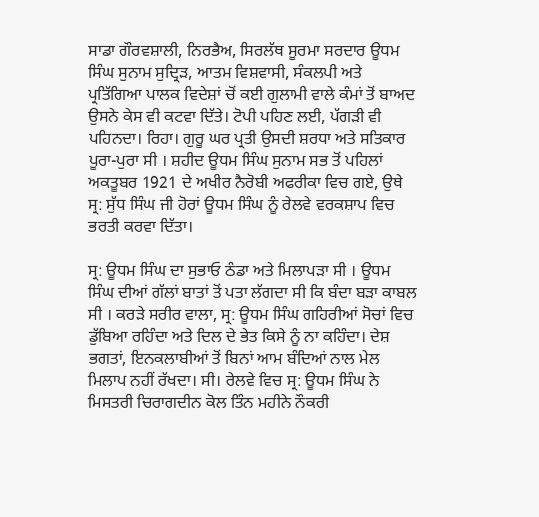ਸਾਡਾ ਗੌਰਵਸ਼ਾਲੀ, ਨਿਰਭੈਅ, ਸਿਰਲੱਥ ਸੂਰਮਾ ਸਰਦਾਰ ਊਧਮ ਸਿੰਘ ਸੁਨਾਮ ਸੁਦ੍ਰਿੜ, ਆਤਮ ਵਿਸ਼ਵਾਸੀ, ਸੰਕਲਪੀ ਅਤੇ ਪ੍ਰਤਿੱਗਿਆ ਪਾਲਕ ਵਿਦੇਸ਼ਾਂ ਚੋਂ ਕਈ ਗੁਲਾਮੀ ਵਾਲੇ ਕੰਮਾਂ ਤੋਂ ਬਾਅਦ ਉਸਨੇ ਕੇਸ ਵੀ ਕਟਵਾ ਦਿੱਤੇ। ਟੋਪੀ ਪਹਿਣ ਲਈ, ਪੱਗੜੀ ਵੀ ਪਹਿਨਦਾ। ਰਿਹਾ। ਗੁਰੂ ਘਰ ਪ੍ਰਤੀ ਉਸਦੀ ਸ਼ਰਧਾ ਅਤੇ ਸਤਿਕਾਰ ਪੂਰਾ-ਪੁਰਾ ਸੀ । ਸ਼ਹੀਦ ਊਧਮ ਸਿੰਘ ਸੁਨਾਮ ਸਭ ਤੋਂ ਪਹਿਲਾਂ ਅਕਤੂਬਰ 1921 ਦੇ ਅਖੀਰ ਨੈਰੋਬੀ ਅਫਰੀਕਾ ਵਿਚ ਗਏ, ਉਥੇ ਸ੍ਰ: ਸੁੱਧ ਸਿੰਘ ਜੀ ਹੋਰਾਂ ਊਧਮ ਸਿੰਘ ਨੂੰ ਰੇਲਵੇ ਵਰਕਸ਼ਾਪ ਵਿਚ ਭਰਤੀ ਕਰਵਾ ਦਿੱਤਾ।

ਸ੍ਰ: ਊਧਮ ਸਿੰਘ ਦਾ ਸੁਭਾਓ ਠੰਡਾ ਅਤੇ ਮਿਲਾਪੜਾ ਸੀ । ਊਧਮ ਸਿੰਘ ਦੀਆਂ ਗੱਲਾਂ ਬਾਤਾਂ ਤੋਂ ਪਤਾ ਲੱਗਦਾ ਸੀ ਕਿ ਬੰਦਾ ਬੜਾ ਕਾਬਲ ਸੀ । ਕਰੜੇ ਸਰੀਰ ਵਾਲਾ, ਸ੍ਰ: ਊਧਮ ਸਿੰਘ ਗਹਿਰੀਆਂ ਸੋਚਾਂ ਵਿਚ ਡੁੱਬਿਆ ਰਹਿੰਦਾ ਅਤੇ ਦਿਲ ਦੇ ਭੇਤ ਕਿਸੇ ਨੂੰ ਨਾ ਕਹਿੰਦਾ। ਦੇਸ਼ ਭਗਤਾਂ, ਇਨਕਲਾਬੀਆਂ ਤੋਂ ਬਿਨਾਂ ਆਮ ਬੰਦਿਆਂ ਨਾਲ ਮੇਲ ਮਿਲਾਪ ਨਹੀਂ ਰੱਖਦਾ। ਸੀ। ਰੇਲਵੇ ਵਿਚ ਸ੍ਰ: ਊਧਮ ਸਿੰਘ ਨੇ ਮਿਸਤਰੀ ਚਿਰਾਗਦੀਨ ਕੋਲ ਤਿੰਨ ਮਹੀਨੇ ਨੌਕਰੀ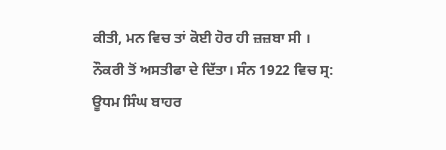ਕੀਤੀ, ਮਨ ਵਿਚ ਤਾਂ ਕੋਈ ਹੋਰ ਹੀ ਜ਼ਜ਼ਬਾ ਸੀ । ਨੌਕਰੀ ਤੋਂ ਅਸਤੀਫਾ ਦੇ ਦਿੱਤਾ। ਸੰਨ 1922 ਵਿਚ ਸ੍ਰ: ਊਧਮ ਸਿੰਘ ਬਾਹਰ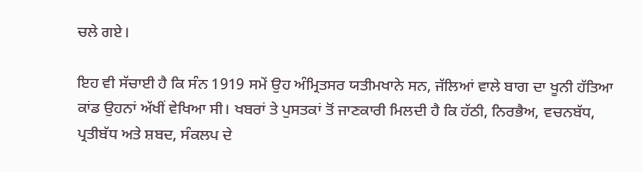ਚਲੇ ਗਏ।

ਇਹ ਵੀ ਸੱਚਾਈ ਹੈ ਕਿ ਸੰਨ 1919 ਸਮੇਂ ਉਹ ਅੰਮ੍ਰਿਤਸਰ ਯਤੀਮਖਾਨੇ ਸਨ, ਜੱਲਿਆਂ ਵਾਲੇ ਬਾਗ ਦਾ ਖੂਨੀ ਹੱਤਿਆ ਕਾਂਡ ਉਹਨਾਂ ਅੱਖੀਂ ਵੇਖਿਆ ਸੀ। ਖਬਰਾਂ ਤੇ ਪੁਸਤਕਾਂ ਤੋਂ ਜਾਣਕਾਰੀ ਮਿਲਦੀ ਹੈ ਕਿ ਹੱਠੀ, ਨਿਰਭੈਅ, ਵਚਨਬੱਧ, ਪ੍ਰਤੀਬੱਧ ਅਤੇ ਸ਼ਬਦ, ਸੰਕਲਪ ਦੇ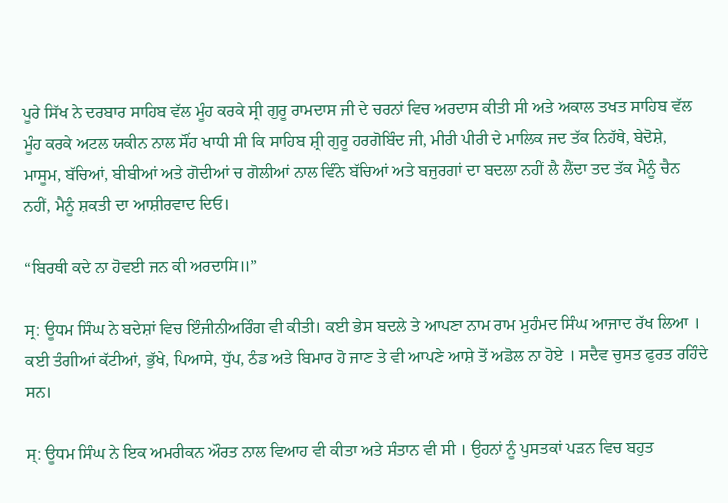ਪੂਰੇ ਸਿੱਖ ਨੇ ਦਰਬਾਰ ਸਾਹਿਬ ਵੱਲ ਮੂੰਹ ਕਰਕੇ ਸ੍ਰੀ ਗੁਰੂ ਰਾਮਦਾਸ ਜੀ ਦੇ ਚਰਨਾਂ ਵਿਚ ਅਰਦਾਸ ਕੀਤੀ ਸੀ ਅਤੇ ਅਕਾਲ ਤਖਤ ਸਾਹਿਬ ਵੱਲ ਮੂੰਹ ਕਰਕੇ ਅਟਲ ਯਕੀਨ ਨਾਲ ਸੌਂਹ ਖਾਧੀ ਸੀ ਕਿ ਸਾਹਿਬ ਸ਼੍ਰੀ ਗੁਰੂ ਹਰਗੋਬਿੰਦ ਜੀ, ਮੀਰੀ ਪੀਰੀ ਦੇ ਮਾਲਿਕ ਜਦ ਤੱਕ ਨਿਹੱਥੇ, ਬੇਦੋਸ਼ੇ, ਮਾਸੂਮ, ਬੱਚਿਆਂ, ਬੀਬੀਆਂ ਅਤੇ ਗੋਦੀਆਂ ਚ ਗੋਲੀਆਂ ਨਾਲ ਵਿੰਨੇ ਬੱਚਿਆਂ ਅਤੇ ਬਜੁਰਗਾਂ ਦਾ ਬਦਲਾ ਨਹੀਂ ਲੈ ਲੈਂਦਾ ਤਦ ਤੱਕ ਮੈਨੂੰ ਚੈਨ ਨਹੀਂ, ਮੈਨੂੰ ਸ਼ਕਤੀ ਦਾ ਆਸ਼ੀਰਵਾਦ ਦਿਓ।

“ਬਿਰਥੀ ਕਦੇ ਨਾ ਹੋਵਈ ਜਨ ਕੀ ਅਰਦਾਸਿ॥”

ਸ੍ਰ: ਊਧਮ ਸਿੰਘ ਨੇ ਬਦੇਸ਼ਾਂ ਵਿਚ ਇੰਜੀਨੀਅਰਿੰਗ ਵੀ ਕੀਤੀ। ਕਈ ਭੇਸ ਬਦਲੇ ਤੇ ਆਪਣਾ ਨਾਮ ਰਾਮ ਮੁਹੰਮਦ ਸਿੰਘ ਆਜਾਦ ਰੱਖ ਲਿਆ । ਕਈ ਤੰਗੀਆਂ ਕੱਟੀਆਂ, ਭੁੱਖੇ, ਪਿਆਸੇ, ਧੁੱਪ, ਠੰਡ ਅਤੇ ਬਿਮਾਰ ਹੋ ਜਾਣ ਤੇ ਵੀ ਆਪਣੇ ਆਸ਼ੇ ਤੋਂ ਅਡੋਲ ਨਾ ਹੋਏ । ਸਦੈਵ ਚੁਸਤ ਫੁਰਤ ਰਹਿੰਦੇ ਸਨ।

ਸ੍: ਊਧਮ ਸਿੰਘ ਨੇ ਇਕ ਅਮਰੀਕਨ ਔਰਤ ਨਾਲ ਵਿਆਹ ਵੀ ਕੀਤਾ ਅਤੇ ਸੰਤਾਨ ਵੀ ਸੀ । ਉਹਨਾਂ ਨੂੰ ਪੁਸਤਕਾਂ ਪੜਨ ਵਿਚ ਬਹੁਤ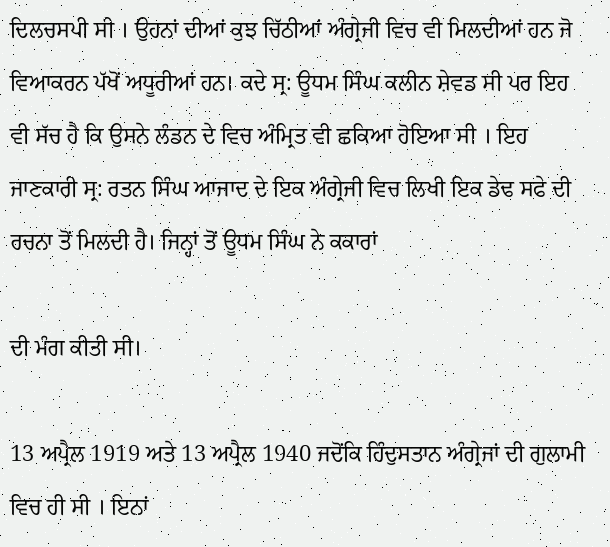ਦਿਲਚਸਪੀ ਸੀ । ਉਹਨਾਂ ਦੀਆਂ ਕੁਝ ਚਿੱਠੀਆਂ ਅੰਗ੍ਰੇਜੀ ਵਿਚ ਵੀ ਮਿਲਦੀਆਂ ਹਨ ਜੋ ਵਿਆਕਰਨ ਪੱਖੋਂ ਅਧੂਰੀਆਂ ਹਨ। ਕਦੇ ਸ੍ਰ: ਊਧਮ ਸਿੰਘ ਕਲੀਨ ਸ਼ੇਵਡ ਸੀ ਪਰ ਇਹ ਵੀ ਸੱਚ ਹੈ ਕਿ ਉਸਨੇ ਲੰਡਨ ਦੇ ਵਿਚ ਅੰਮ੍ਰਿਤ ਵੀ ਛਕਿਆ ਹੋਇਆ ਸੀ । ਇਹ ਜਾਣਕਾਰੀ ਸ੍ਰ: ਰਤਨ ਸਿੰਘ ਆਜਾਦ ਦੇ ਇਕ ਅੰਗ੍ਰੇਜੀ ਵਿਚ ਲਿਖੀ ਇਕ ਡੇਢ ਸਫੇ ਦੀ ਰਚਨਾ ਤੋਂ ਮਿਲਦੀ ਹੈ। ਜਿਨ੍ਹਾਂ ਤੋਂ ਊਧਮ ਸਿੰਘ ਨੇ ਕਕਾਰਾਂ

ਦੀ ਮੰਗ ਕੀਤੀ ਸੀ।

13 ਅਪ੍ਰੈਲ 1919 ਅਤੇ 13 ਅਪ੍ਰੈਲ 1940 ਜਦੋਂਕਿ ਹਿੰਦੁਸਤਾਨ ਅੰਗ੍ਰੇਜਾਂ ਦੀ ਗੁਲਾਮੀ ਵਿਚ ਹੀ ਸੀ । ਇਨਾਂ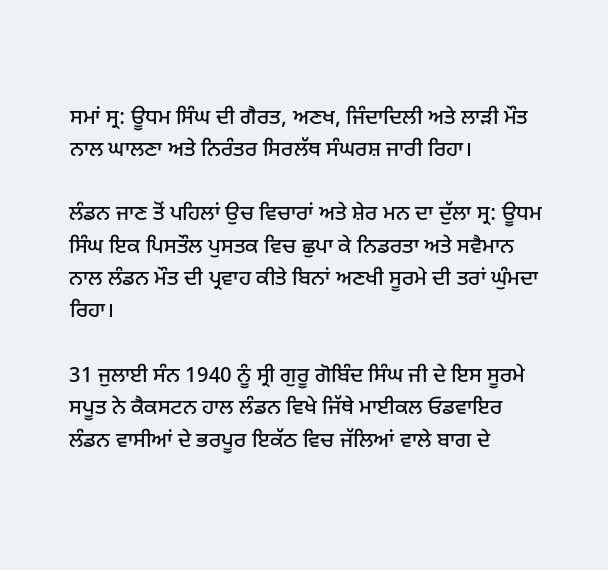ਸਮਾਂ ਸ੍ਰ: ਊਧਮ ਸਿੰਘ ਦੀ ਗੈਰਤ, ਅਣਖ, ਜਿੰਦਾਦਿਲੀ ਅਤੇ ਲਾੜੀ ਮੌਤ ਨਾਲ ਘਾਲਣਾ ਅਤੇ ਨਿਰੰਤਰ ਸਿਰਲੱਥ ਸੰਘਰਸ਼ ਜਾਰੀ ਰਿਹਾ।

ਲੰਡਨ ਜਾਣ ਤੋਂ ਪਹਿਲਾਂ ਉਚ ਵਿਚਾਰਾਂ ਅਤੇ ਸ਼ੇਰ ਮਨ ਦਾ ਦੁੱਲਾ ਸ੍ਰ: ਊਧਮ ਸਿੰਘ ਇਕ ਪਿਸਤੌਲ ਪੁਸਤਕ ਵਿਚ ਛੁਪਾ ਕੇ ਨਿਡਰਤਾ ਅਤੇ ਸਵੈਮਾਨ ਨਾਲ ਲੰਡਨ ਮੌਤ ਦੀ ਪ੍ਰਵਾਹ ਕੀਤੇ ਬਿਨਾਂ ਅਣਖੀ ਸੂਰਮੇ ਦੀ ਤਰਾਂ ਘੁੰਮਦਾ ਰਿਹਾ।

31 ਜੁਲਾਈ ਸੰਨ 1940 ਨੂੰ ਸ੍ਰੀ ਗੁਰੂ ਗੋਬਿੰਦ ਸਿੰਘ ਜੀ ਦੇ ਇਸ ਸੂਰਮੇ ਸਪੂਤ ਨੇ ਕੈਕਸਟਨ ਹਾਲ ਲੰਡਨ ਵਿਖੇ ਜਿੱਥੇ ਮਾਈਕਲ ਓਡਵਾਇਰ ਲੰਡਨ ਵਾਸੀਆਂ ਦੇ ਭਰਪੂਰ ਇਕੱਠ ਵਿਚ ਜੱਲਿਆਂ ਵਾਲੇ ਬਾਗ ਦੇ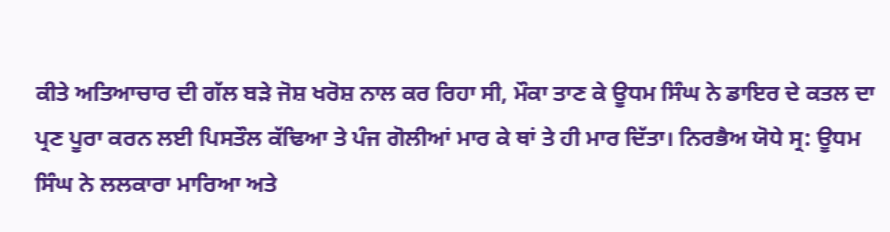ਕੀਤੇ ਅਤਿਆਚਾਰ ਦੀ ਗੱਲ ਬੜੇ ਜੋਸ਼ ਖਰੋਸ਼ ਨਾਲ ਕਰ ਰਿਹਾ ਸੀ, ਮੌਕਾ ਤਾਣ ਕੇ ਊਧਮ ਸਿੰਘ ਨੇ ਡਾਇਰ ਦੇ ਕਤਲ ਦਾ ਪ੍ਰਣ ਪੂਰਾ ਕਰਨ ਲਈ ਪਿਸਤੌਲ ਕੱਢਿਆ ਤੇ ਪੰਜ ਗੋਲੀਆਂ ਮਾਰ ਕੇ ਥਾਂ ਤੇ ਹੀ ਮਾਰ ਦਿੱਤਾ। ਨਿਰਭੈਅ ਯੋਧੇ ਸ੍ਰ: ਊਧਮ ਸਿੰਘ ਨੇ ਲਲਕਾਰਾ ਮਾਰਿਆ ਅਤੇ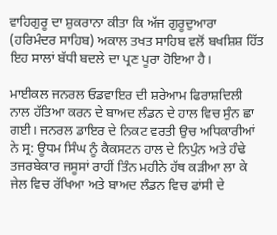ਵਾਹਿਗੁਰੂ ਦਾ ਸ਼ੁਕਰਾਨਾ ਕੀਤਾ ਕਿ ਅੱਜ ਗੁਰੂਦੁਆਰਾ (ਹਰਿਮੰਦਰ ਸਾਹਿਬ) ਅਕਾਲ ਤਖਤ ਸਾਹਿਬ ਵਲੋਂ ਬਖਸ਼ਿਸ਼ ਹਿੱਤ ਇਹ ਸਾਲਾਂ ਬੱਧੀ ਬਦਲੇ ਦਾ ਪ੍ਰਣ ਪੂਰਾ ਹੋਇਆ ਹੈ।

ਮਾਈਕਲ ਜਨਰਲ ਓਡਵਾਇਰ ਦੀ ਸ਼ਰੇਆਮ ਫਿਰਾਸ਼ਦਿਲੀ ਨਾਲ ਹੱਤਿਆ ਕਰਨ ਦੇ ਬਾਅਦ ਲੰਡਨ ਦੇ ਹਾਲ ਵਿਚ ਸੁੰਨ ਛਾ ਗਈ। ਜਨਰਲ ਡਾਇਰ ਦੇ ਨਿਕਟ ਵਰਤੀ ਉਚ ਅਧਿਕਾਰੀਆਂ ਨੇ ਸ੍ਰ: ਊਧਮ ਸਿੰਘ ਨੂੰ ਕੈਕਸਟਨ ਹਾਲ ਦੇ ਨਿਪੁੰਨ ਅਤੇ ਹੰਢੇ ਤਜਰਬੇਕਾਰ ਜਸੂਸਾਂ ਰਾਹੀਂ ਤਿੰਨ ਮਹੀਨੇ ਹੱਥ ਕੜੀਆ ਲਾ ਕੇ ਜੇਲ ਵਿਚ ਰੱਖਿਆ ਅਤੇ ਬਾਅਦ ਲੰਡਨ ਵਿਚ ਫਾਂਸੀ ਦੇ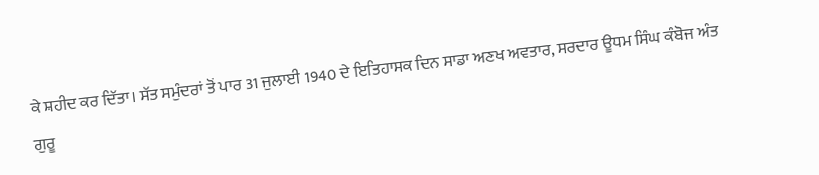ਕੇ ਸ਼ਹੀਦ ਕਰ ਦਿੱਤਾ। ਸੱਤ ਸਮੁੰਦਰਾਂ ਤੋਂ ਪਾਰ 31 ਜੁਲਾਈ 1940 ਦੇ ਇਤਿਹਾਸਕ ਦਿਨ ਸਾਡਾ ਅਣਖ ਅਵਤਾਰ, ਸਰਦਾਰ ਊਧਮ ਸਿੰਘ ਕੰਬੋਜ ਅੰਤ ਗੁਰੂ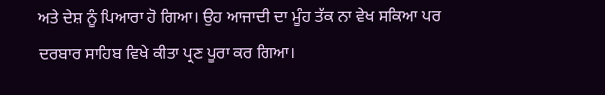ਅਤੇ ਦੇਸ਼ ਨੂੰ ਪਿਆਰਾ ਹੋ ਗਿਆ। ਉਹ ਆਜਾਦੀ ਦਾ ਮੂੰਹ ਤੱਕ ਨਾ ਵੇਖ ਸਕਿਆ ਪਰ ਦਰਬਾਰ ਸਾਹਿਬ ਵਿਖੇ ਕੀਤਾ ਪ੍ਰਣ ਪੂਰਾ ਕਰ ਗਿਆ।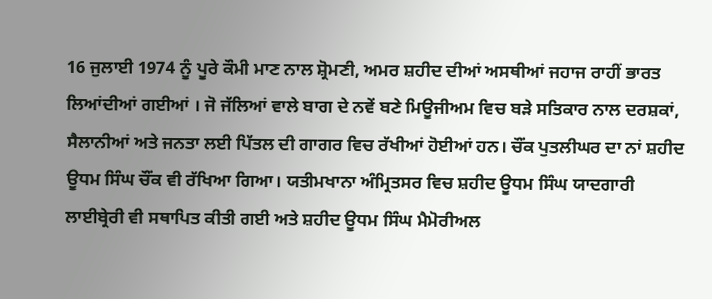16 ਜੁਲਾਈ 1974 ਨੂੰ ਪੂਰੇ ਕੌਮੀ ਮਾਣ ਨਾਲ ਸ਼੍ਰੋਮਣੀ, ਅਮਰ ਸ਼ਹੀਦ ਦੀਆਂ ਅਸਥੀਆਂ ਜਹਾਜ ਰਾਹੀਂ ਭਾਰਤ ਲਿਆਂਦੀਆਂ ਗਈਆਂ । ਜੋ ਜੱਲਿਆਂ ਵਾਲੇ ਬਾਗ ਦੇ ਨਵੇਂ ਬਣੇ ਮਿਊਜੀਅਮ ਵਿਚ ਬੜੇ ਸਤਿਕਾਰ ਨਾਲ ਦਰਸ਼ਕਾਂ, ਸੈਲਾਨੀਆਂ ਅਤੇ ਜਨਤਾ ਲਈ ਪਿੱਤਲ ਦੀ ਗਾਗਰ ਵਿਚ ਰੱਖੀਆਂ ਹੋਈਆਂ ਹਨ। ਚੌਂਕ ਪੁਤਲੀਘਰ ਦਾ ਨਾਂ ਸ਼ਹੀਦ ਊਧਮ ਸਿੰਘ ਚੌਂਕ ਵੀ ਰੱਖਿਆ ਗਿਆ। ਯਤੀਮਖਾਨਾ ਅੰਮ੍ਰਿਤਸਰ ਵਿਚ ਸ਼ਹੀਦ ਊਧਮ ਸਿੰਘ ਯਾਦਗਾਰੀ ਲਾਈਬ੍ਰੇਰੀ ਵੀ ਸਥਾਪਿਤ ਕੀਤੀ ਗਈ ਅਤੇ ਸ਼ਹੀਦ ਊਧਮ ਸਿੰਘ ਮੈਮੋਰੀਅਲ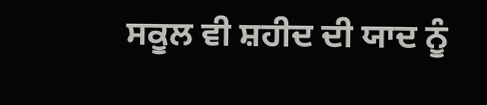ਸਕੂਲ ਵੀ ਸ਼ਹੀਦ ਦੀ ਯਾਦ ਨੂੰ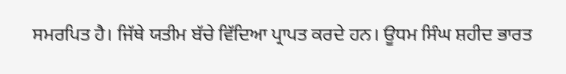ਸਮਰਪਿਤ ਹੈ। ਜਿੱਥੇ ਯਤੀਮ ਬੱਚੇ ਵਿੱਦਿਆ ਪ੍ਰਾਪਤ ਕਰਦੇ ਹਨ। ਊਧਮ ਸਿੰਘ ਸ਼ਹੀਦ ਭਾਰਤ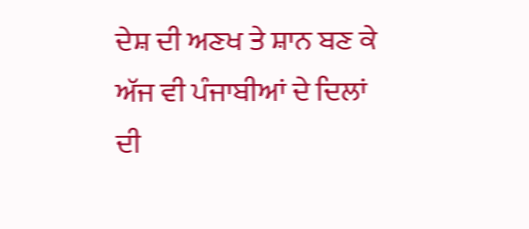ਦੇਸ਼ ਦੀ ਅਣਖ ਤੇ ਸ਼ਾਨ ਬਣ ਕੇ ਅੱਜ ਵੀ ਪੰਜਾਬੀਆਂ ਦੇ ਦਿਲਾਂ ਦੀ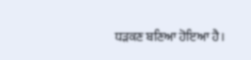ਧੜਕਣ ਬਣਿਆ ਹੋਇਆ ਹੈ।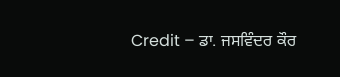Credit – ਡਾ. ਜਸਵਿੰਦਰ ਕੌਰ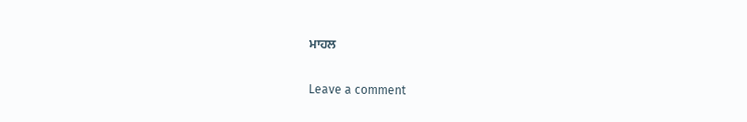ਮਾਹਲ

Leave a comment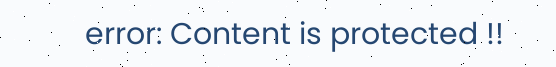error: Content is protected !!